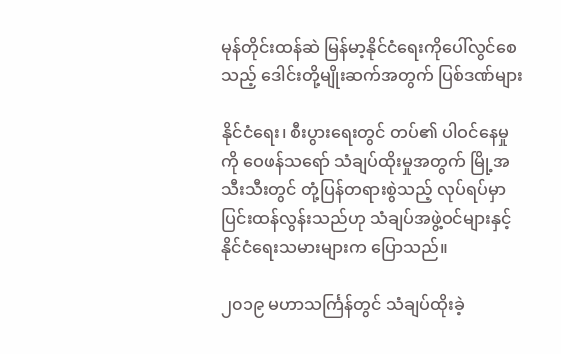မုန်တိုင်းထန်ဆဲ မြန်မာ့နိုင်ငံရေးကိုပေါ်လွင်စေသည့် ဒေါင်းတို့မျိုးဆက်အတွက် ပြစ်ဒဏ်များ

နိုင်ငံရေး၊ စီးပွားရေးတွင် တပ်၏ ပါဝင်နေမှုကို ဝေဖန်သရော် သံချပ်ထိုးမှုအတွက် မြို့အသီးသီးတွင် တုံ့ပြန်တရားစွဲသည့် လုပ်ရပ်မှာ ပြင်းထန်လွန်းသည်ဟု သံချပ်အဖွဲ့ဝင်များနှင့် နိုင်ငံရေးသမားများက ပြောသည်။

၂၀၁၉ မဟာသင်္ကြန်တွင် သံချပ်ထိုးခဲ့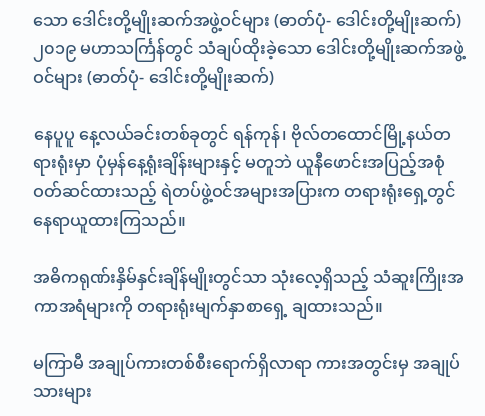သော ဒေါင်းတို့မျိုးဆက်အဖွဲ့ဝင်များ (ဓာတ်ပုံ- ဒေါင်းတို့မျိုးဆက်)
၂၀၁၉ မဟာသင်္ကြန်တွင် သံချပ်ထိုးခဲ့သော ဒေါင်းတို့မျိုးဆက်အဖွဲ့ဝင်များ (ဓာတ်ပုံ- ဒေါင်းတို့မျိုးဆက်)

နေပူပူ နေ့လယ်ခင်းတစ်ခုတွင် ရန်ကုန်၊ ဗိုလ်တထောင်မြို့နယ်တရားရုံးမှာ ပုံမှန်နေ့ရုံးချိန်းများနှင့် မတူဘဲ ယူနီဖောင်းအပြည့်အစုံဝတ်ဆင်ထားသည့် ရဲတပ်ဖွဲ့ဝင်အများအပြားက တရားရုံးရှေ့တွင် နေရာယူထားကြသည်။

အဓိကရုဏ်းနှိမ်နှင်းချိန်မျိုးတွင်သာ သုံးလေ့ရှိသည့် သံဆူးကြိုးအကာအရံများကို တရားရုံးမျက်နှာစာရှေ့ ချထားသည်။

မကြာမီ အချုပ်ကားတစ်စီးရောက်ရှိလာရာ ကားအတွင်းမှ အချုပ်သားများ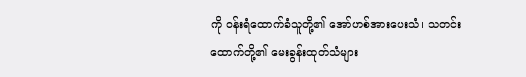ကို ဝန်းရံထောက်ခံသူတို့၏ အော်ဟစ်အားပေးသံ၊ သတင်းထောက်တို့၏ မေးခွန်းထုတ်သံများ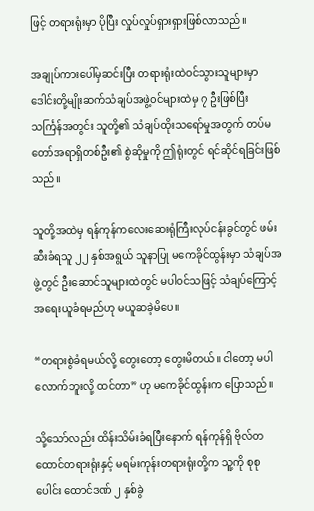ဖြင့် တရားရုံးမှာ ပိုပြီး လှုပ်လှုပ်ရှားရှားဖြစ်လာသည်။

အချုပ်ကားပေါ်မှဆင်းပြီး တရားရုံးထဲဝင်သွားသူများမှာ ဒေါင်းတို့မျိုးဆက်သံချပ်အဖွဲ့၀င်များထဲမှ ၇ ဦးဖြစ်ပြီး သင်္ကြန်အတွင်း သူတို့၏ သံချပ်ထိုးသရော်မှုအတွက် တပ်မတော်အရာရှိတစ်ဦး၏ စွဲဆိုမှုကို ဤရုံးတွင် ရင်ဆိုင်ရခြင်းဖြစ်သည်။

သူတို့အထဲမှ ရန်ကုန်ကလေးဆေးရုံကြီးလုပ်ငန်းခွင်တွင် ဖမ်းဆီးခံရသူ ၂၂ နှစ်အရွယ် သူနာပြု မကေခိုင်ထွန်းမှာ သံချပ်အဖွဲ့တွင် ဦးဆောင်သူများထဲတွင် မပါ၀င်သဖြင့် သံချပ်ကြောင့် အရေးယူခံရမည်ဟု မယူဆခဲ့မိပေ။

“တရားစွဲခံရမယ်လို့ တွေးတော့ တွေးမိတယ်။ ငါတော့ မပါလောက်ဘူးလို့ ထင်တာ” ဟု မကေခိုင်ထွန်းက ပြောသည်။

သို့သော်လည်း ထိန်းသိမ်းခံရပြီးနောက် ရန်ကုန်ရှိ ဗိုလ်တထောင်တရားရုံးနှင့် မရမ်းကုန်းတရားရုံးတို့က သူ့ကို စုစုပေါင်း ထောင်ဒဏ် ၂ နှစ်ခွဲ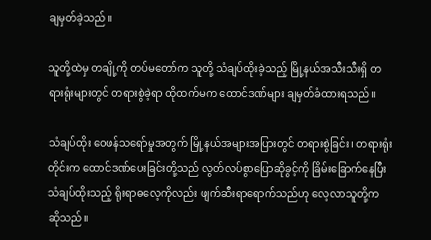ချမှတ်ခဲ့သည်။

သူတို့ထဲမှ တချို့ကို တပ်မတော်က သူတို့ သံချပ်ထိုးခဲ့သည့် မြို့နယ်အသီးသီးရှိ တရားရုံးများတွင် တရားစွဲခဲ့ရာ ထိုထက်မက ထောင်ဒဏ်များ ချမှတ်ခံထားရသည်။

သံချပ်ထိုး ဝေဖန်သရော်မှုအတွက် မြို့နယ်အများအပြားတွင် တရားစွဲခြင်း၊ တရားရုံးတိုင်းက ထောင်ဒဏ်ပေးခြင်းတို့သည် လွတ်လပ်စွာပြောဆိုခွင့်ကို ခြိမ်းခြောက်နေပြီး သံချပ်ထိုးသည့် ရိုးရာဓလေ့ကိုလည်း ဖျက်ဆီးရာရောက်သည်ဟု လေ့လာသူတို့က ဆိုသည်။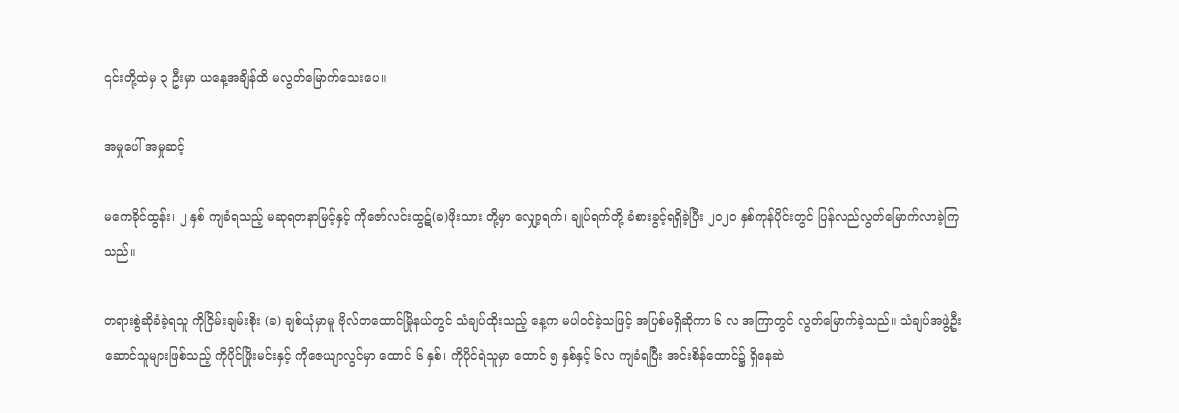၎င်းတို့ထဲမှ ၃ ဦးမှာ ယနေ့အချိန်ထိ မလွတ်မြောက်သေးပေ။

အမှုပေါ် အမှုဆင့်

မကေခိုင်ထွန်း၊ ၂ နှစ် ကျခံရသည့် မဆုရတနာမြင့်နှင့် ကိုဇော်လင်းထွဋ်(ခ)ဖိုးသား တို့မှာ လျှော့ရက်၊ ချုပ်ရက်တို့ ခံစားခွင့်ရရှိခဲ့ပြီး ၂၀၂၀ နှစ်ကုန်ပိုင်းတွင် ပြန်လည်လွတ်မြောက်လာခဲ့ကြသည်။

တရားစွဲဆိုခံခဲ့ရသူ ကိုငြိမ်းချမ်းစိုး (ခ) ချစ်ယုံမှာမူ ဗိုလ်တထောင်မြိုနယ်တွင် သံချပ်ထိုးသည့် နေ့က မပါဝင်ခဲ့သဖြင့် အပြစ်မရှိဆိုကာ ၆ လ အကြာတွင် လွတ်မြောက်ခဲ့သည်။ သံချပ်အဖွဲ့ဦးဆောင်သူများဖြစ်သည့် ကိုပိုင်ဖြိုးမင်းနှင့် ကိုဇေယျာလွင်မှာ ထောင် ၆ နှစ်၊ ကိုပိုင်ရဲသူမှာ ထောင် ၅ နှစ်နှင့် ၆လ ကျခံရပြီး အင်းစိန်ထောင်၌ ရှိနေဆဲ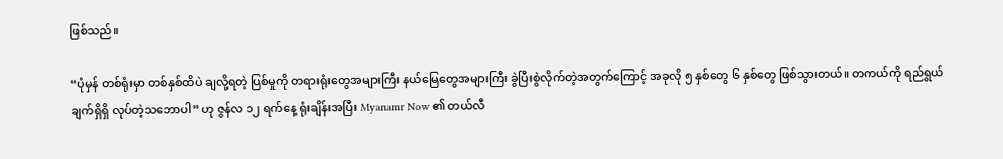ဖြစ်သည်။

“ပုံမှန် တစ်ရုံးမှာ တစ်နှစ်ထိပဲ ချလို့ရတဲ့ ပြစ်မှုကို တရားရုံးတွေအများကြီး နယ်မြေတွေအများကြီး ခွဲပြီးစွဲလိုက်တဲ့အတွက်ကြောင့် အခုလို ၅ နှစ်တွေ ၆ နှစ်တွေ ဖြစ်သွားတယ်။ တကယ်ကို ရည်ရွယ်ချက်ရှိရှိ လုပ်တဲ့သဘောပါ” ဟု ဇွန်လ ၁၂ ရက်နေ့ ရုံးချိန်းအပြီး Myanamr Now ၏ တယ်လီ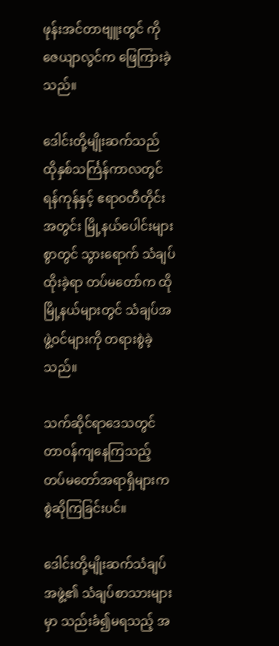ဖုန်းအင်တာဗျူးတွင် ကိုဇေယျာလွင်က ဖြေကြားခဲ့သည်။

ဒေါင်းတို့မျိုးဆက်သည် ထိုနှစ်သင်္ကြန်ကာလတွင် ရန်ကုန်နှင့် ဧရာဝတီတိုင်းအတွင်း မြို့နယ်ပေါင်းများစွာတွင် သွားရောက် သံချပ်ထိုးခဲ့ရာ တပ်မတော်က ထိုမြို့နယ်များတွင် သံချပ်အဖွဲ့ဝင်များကို တရားစွဲခဲ့သည်။

သက်ဆိုင်ရာဒေသတွင် တာ၀န်ကျနေကြသည့် တပ်မတော်အရာရှိများက စွဲဆိုကြခြင်းပင်။

ဒေါင်းတို့မျိုးဆက်သံချပ်အဖွဲ့၏ သံချပ်စာသားများမှာ သည်းခံ၍မရသည့် အ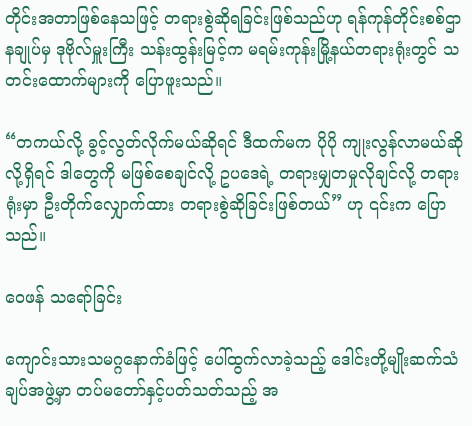တိုင်းအတာဖြစ်နေသဖြင့် တရားစွဲဆိုရခြင်းဖြစ်သည်ဟု ရန်ကုန်တိုင်းစစ်ဌာနချုပ်မှ ဒုဗိုလ်မှူးကြီး သန်းထွန်းမြင့်က မရမ်းကုန်းမြို့နယ်တရားရုံးတွင် သတင်းထောက်များကို ပြောဖူးသည်။

“တကယ်လို့ ခွင့်လွတ်လိုက်မယ်ဆိုရင် ဒီထက်မက ပိုပို ကျုးလွန်လာမယ်ဆိုလို့ရှိရင် ဒါတွေကို မဖြစ်စေချင်လို့ ဥပဒေရဲ့ တရားမျှတမှုလိုချင်လို့ တရားရုံးမှာ ဦးတိုက်လျှောက်ထား တရားစွဲဆိုခြင်းဖြစ်တယ်” ဟု ၎င်းက ပြောသည်။

ဝေဖန် သရော်ခြင်း

ကျောင်းသားသမဂ္ဂနောက်ခံဖြင့် ပေါ်ထွက်လာခဲ့သည့် ဒေါင်းတို့မျိုးဆက်သံချပ်အဖွဲ့မှာ တပ်မတော်နှင့်ပတ်သတ်သည့် အ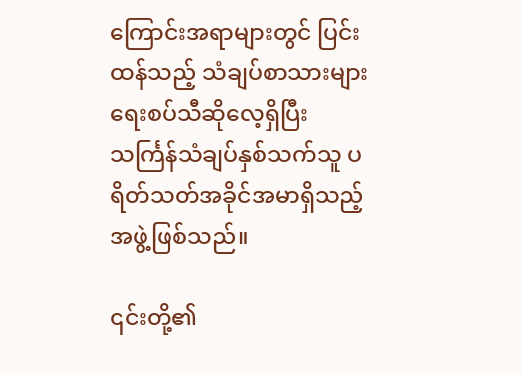ကြောင်းအရာများတွင် ပြင်းထန်သည့် သံချပ်စာသားများ ရေးစပ်သီဆိုလေ့ရှိပြီး သင်္ကြန်သံချပ်နှစ်သက်သူ ပရိတ်သတ်အခိုင်အမာရှိသည့် အဖွဲ့ဖြစ်သည်။

၎င်းတို့၏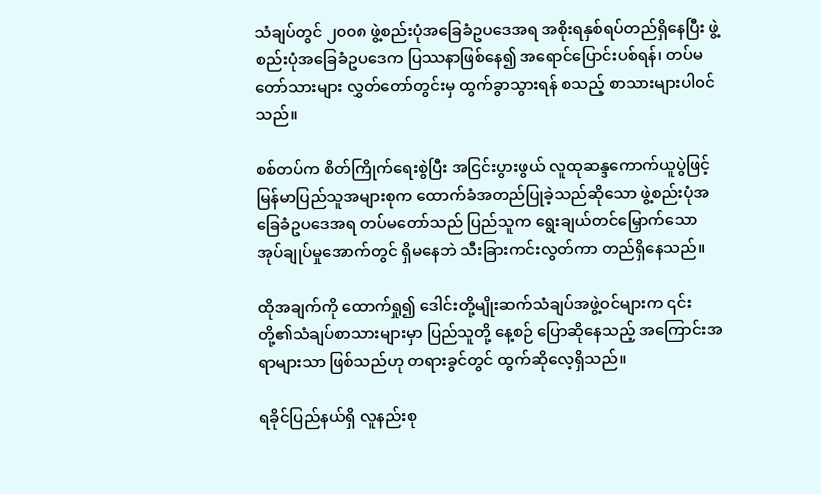သံချပ်တွင် ၂၀၀၈ ဖွဲ့စည်းပုံအခြေခံဥပဒေအရ အစိုးရနှစ်ရပ်တည်ရှိနေပြီး ဖွဲ့စည်းပုံအခြေခံဥပဒေက ပြဿနာဖြစ်နေ၍ အရောင်ပြောင်းပစ်ရန်၊ တပ်မတော်သားများ လွှတ်တော်တွင်းမှ ထွက်ခွာသွားရန် စသည့် စာသားများပါ၀င်သည်။

စစ်တပ်က စိတ်ကြိုက်‌ရေးစွဲပြီး အငြင်းပွားဖွယ် လူထုဆန္ဒကောက်ယူပွဲဖြင့် မြန်မာပြည်သူအများစုက ထောက်ခံအတည်ပြုခဲ့သည်ဆိုသော ဖွဲ့စည်းပုံအခြေခံဥပဒေအရ တပ်မတော်သည် ပြည်သူက ရွေးချယ်တင်မြှောက်သော အုပ်ချုပ်မှုအောက်တွင် ရှိမနေဘဲ သီးခြားကင်းလွတ်ကာ တည်ရှိနေသည်။

ထိုအချက်ကို ထောက်ရှု၍ ဒေါင်းတို့မျိုးဆက်သံချပ်အဖွဲ့ဝင်များက ၎င်းတို့၏သံချပ်စာသားများမှာ ပြည်သူတို့ နေ့စဉ် ပြောဆိုနေသည့် အကြောင်းအရာများသာ ဖြစ်သည်ဟု တရားခွင်တွင် ထွက်ဆိုလေ့ရှိသည်။

ရခိုင်ပြည်နယ်ရှိ လူနည်းစု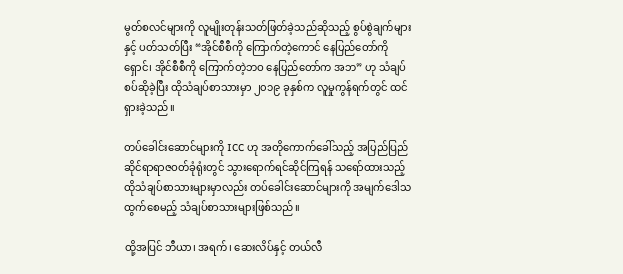မွတ်စလင်များကို လူမျိုးတုန်းသတ်ဖြတ်ခဲ့သည်ဆိုသည့် စွပ်စွဲချက်များနှင့် ပတ်သတ်ပြီး “အိုင်စီစီကို ကြောက်တဲ့ကောင် နေပြည်တော်ကို ရှောင်၊ အိုင်စီစီကို ကြောက်တဲ့ဘဝ နေပြည်တော်က အဘ” ဟု သံချပ် စပ်ဆိုခဲ့ပြီး ထိုသံချပ်စာသားမှာ ၂၀၁၉ ခုနှစ်က လူမှုကွန်ရက်တွင် ထင်ရှားခဲ့သည်။

တပ်ခေါင်းဆောင်များကို ICC ဟု အတိုကောက်ခေါ်သည့် အပြည်ပြည်ဆိုင်ရာရာဇဝတ်ခုံရုံးတွင် သွားရောက်ရင်ဆိုင်ကြရန် သရော်ထားသည့် ထိုသံချပ်စာသားများမှာလည်း တပ်ခေါင်းဆောင်များကို အမျက်ဒေါသထွက်စေမည့် သံချပ်စာသားများဖြစ်သည်။

ထို့အပြင် ဘီယာ၊ အရက်၊ ဆေးလိပ်နှင့် တယ်လီ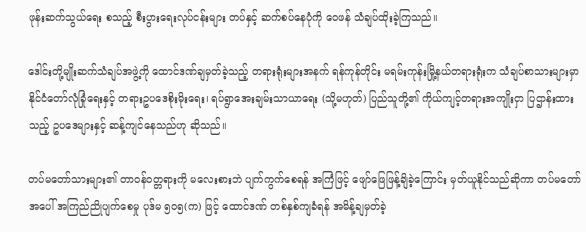ဖုန်းဆက်သွယ်ရေး စသည့် စီးပွားရေးလုပ်ငန်းများ တပ်နှင့် ဆက်စပ်နေပုံကို ဝေဖန် သံချပ်ထိုးခဲ့ကြသည်။

ဒေါင်းတို့မျိုးဆက်သံချပ်အဖွဲ့ကို ထောင်ဒဏ်ချမှတ်ခဲ့သည့် တရားရုံးများအနက် ရန်ကုန်တိုင်း မရမ်းကုန်းမြို့နယ်တရားရုံးက သံချပ်စာသားများမှာ နိုင်ငံတော်လုံခြုံရေးနှင့် တရားဥပဒေစိုးမိုးရေး၊ ရပ်ရွာအေးချမ်းသာယာရေး (သို့မဟုတ်) ပြည်သူတို့၏ ကိုယ်ကျင့်တရားအကျိုးငှာ ပြဌာန်းထားသည့် ဥပဒေများနှင့် ဆန့်ကျင်နေသည်ဟု ဆိုသည်။

တပ်မတော်သားများ၏ တာဝန်ဝတ္တရားကို မလေးစားဘဲ ပျက်ကွက်စေရန် အကြံဖြင့် ဖျော်ဖြေဖြန့်ချိခဲ့ကြောင်း မှတ်ယူနိုင်သည်ဆိုကာ တပ်မတော်အပေါ် အကြည်ညိုပျက်စေမှု ပုဒ်မ ၅၀၅(က) ဖြင့် ထောင်ဒဏ် တစ်နှစ်ကျခံရန် အမိန့်ချမှတ်ခဲ့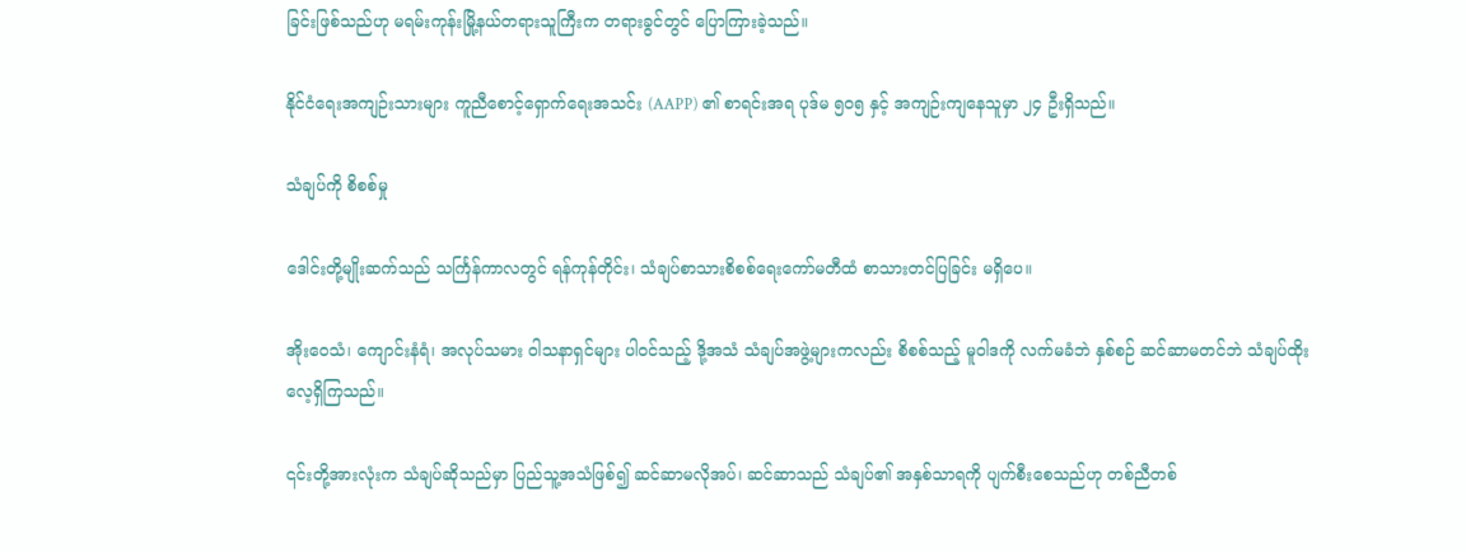ခြင်းဖြစ်သည်ဟု မရမ်းကုန်းမြို့နယ်တရားသူကြီးက တရားခွင်တွင် ပြောကြားခဲ့သည်။

နိုင်ငံရေးအကျဉ်းသားများ ကူညီစောင့်ရှောက်ရေးအသင်း (AAPP) ၏ စာရင်းအရ ပုဒ်မ ၅၀၅ နှင့် အကျဉ်းကျနေသူမှာ ၂၄ ဦးရှိသည်။

သံချပ်ကို စိစစ်မှု

ဒေါင်းတို့မျိုးဆက်သည် သင်္ကြန်ကာလတွင် ရန်ကုန်တိုင်း၊ သံချပ်စာသားစိစစ်ရေးကော်မတီထံ စာသားတင်ပြခြင်း မရှိပေ။

အိုးဝေသံ၊ ကျောင်းနံရံ၊ အလုပ်သမား ဝါသနာရှင်များ ပါ၀င်သည့် ဒို့အသံ သံချပ်အဖွဲ့များကလည်း စိစစ်သည့် မူဝါဒကို လက်မခံဘဲ နှစ်စဉ် ဆင်ဆာမတင်ဘဲ သံချပ်ထိုးလေ့ရှိကြသည်။

၎င်းတို့အားလုံးက သံချပ်ဆိုသည်မှာ ပြည်သူ့အသံဖြစ်၍ ဆင်ဆာမလိုအပ်၊ ဆင်ဆာသည် သံချပ်၏ အနှစ်သာရကို ပျက်စီးစေသည်ဟု တစ်ညီတစ်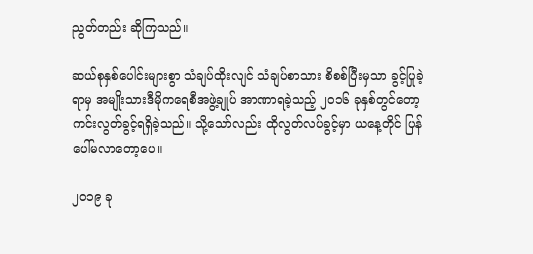ညွတ်တည်း ဆိုကြသည်။

ဆယ်စုနှစ်ပေါင်းများစွာ သံချပ်ထိုးလျင် သံချပ်စာသား စိစစ်ပြီးမှသာ ခွင့်ပြုခဲ့ရာမှ အမျိုးသားဒီမိုကရေစီအဖွဲ့ချုပ် အာဏာရခဲ့သည့် ၂၀၁၆ ခုနှစ်တွင်တော့ ကင်းလွတ်ခွင့်ရရှိခဲ့သည်။ သို့သော်လည်း ထိုလွတ်လပ်ခွင့်မှာ ယနေ့တိုင် ပြန်ပေါ်မလာတော့ပေ။

၂၀၁၉ ခု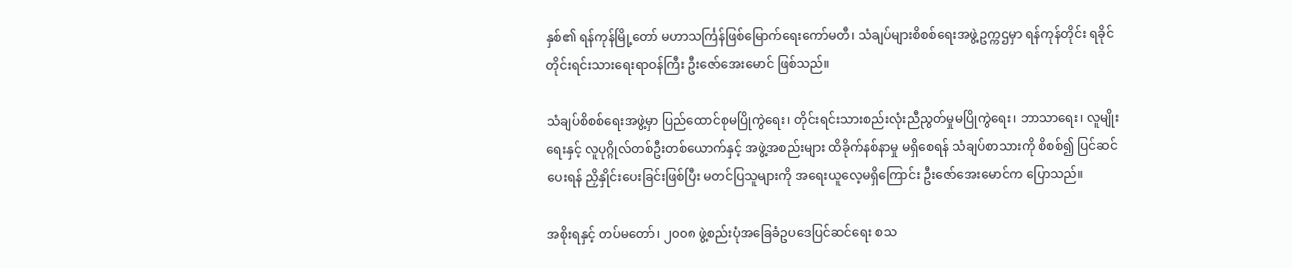နှစ်၏ ရန်ကုန်မြို့တော် မဟာသင်္ကြန်ဖြစ်မြောက်ရေးကော်မတီ၊ သံချပ်များစိစစ်ရေးအဖွဲ့ဥက္ကဌမှာ ရန်ကုန်တိုင်း ရခိုင်တိုင်းရင်းသားရေးရာဝန်ကြီး ဦးဇော်အေးမောင် ဖြစ်သည်။

သံချပ်စိစစ်ရေးအဖွဲ့မှာ ပြည်ထောင်စုမပြိုကွဲရေး၊ တိုင်းရင်းသားစည်းလုံးညီညွတ်မှုမပြိုကွဲရေး၊ ဘာသာရေး၊ လူမျိုးရေးနှင့် လူပုဂ္ဂိုလ်တစ်ဦးတစ်ယောက်နှင့် အဖွဲ့အစည်းများ ထိခိုက်နစ်နာမှု မရှိစေရန် သံချပ်စာသားကို စိစစ်၍ ပြင်ဆင်ပေးရန် ညှိနှိုင်းပေးခြင်းဖြစ်ပြီး မတင်ပြသူများကို အရေးယူလေ့မရှိကြောင်း ဦးဇော်အေးမောင်က ပြောသည်။

အစိုးရနှင့် တပ်မတော်၊ ၂၀၀၈ ဖွဲ့စည်းပုံအခြေခံဥပဒေပြင်ဆင်ရေး စသ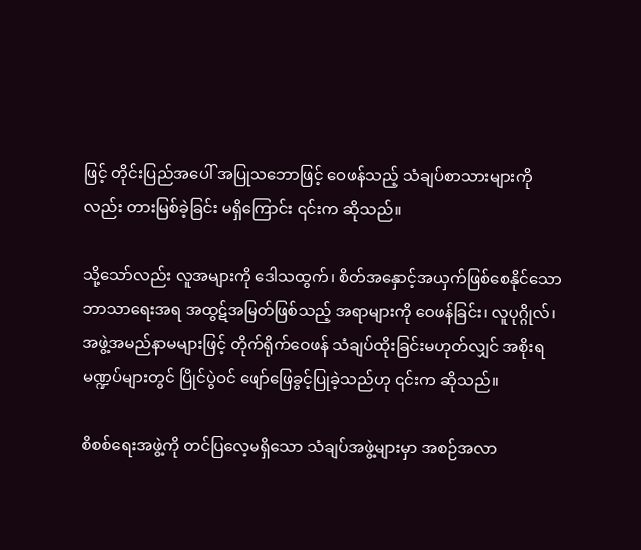ဖြင့် တိုင်းပြည်အပေါ် အပြုသဘောဖြင့် ဝေဖန်သည့် သံချပ်စာသားများကိုလည်း တားမြစ်ခဲ့ခြင်း မရှိကြောင်း ၎င်းက ဆိုသည်။

သို့သော်လည်း လူအများကို ဒေါသထွက်၊ စိတ်အနှောင့်အယှက်ဖြစ်စေနိုင်သော ဘာသာရေးအရ အထွဋ်အမြတ်ဖြစ်သည့် အရာများကို ဝေဖန်ခြင်း၊ လူပုဂ္ဂိုလ်၊ အဖွဲ့အမည်နာမများဖြင့် တိုက်ရိုက်ဝေဖန် သံချပ်ထိုးခြင်းမဟုတ်လျှင် အစိုးရမဏ္ဍပ်များတွင် ပြိုင်ပွဲဝင် ဖျော်ဖြေခွင့်ပြုခဲ့သည်ဟု ၎င်းက ဆိုသည်။

စိစစ်ရေးအဖွဲ့ကို တင်ပြလေ့မရှိသော သံချပ်အဖွဲ့များမှာ အစဉ်အလာ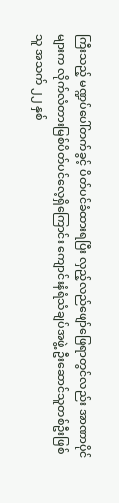ကြီးသည့် မဏ္ဍပ်ပေါ်တက်ခွင့် ပိတ်ပင်ခံထားရပြီး လှည့်လည်ဖျော်ဖြေရာတွင်လည်း အာဏာပိုင်များက လိုက်လံတားမြစ်ပိတ်ပင်လေ့ရှိကြောင်း ကျောင်းနံရံသံချပ်အဖွဲ့ ဦးဆောင်သူတစ်ဦးဖြစ်သူ အသက် ၂၂ နှစ်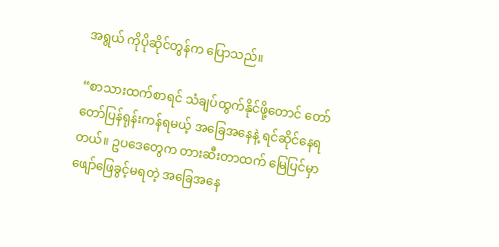အရွယ် ကိုပိုဆိုင်တွန်က ပြောသည်။

“စာသားထက်စာရင် သံချပ်ထွက်နိုင်ဖို့တောင် တော်တော်ပြန်ရုန်းကန်ရမယ့် အခြေအနေနဲ့ ရင်ဆိုင်နေရတယ်။ ဥပဒေတွေက တားဆီးတာထက် မြေပြင်မှာ ဖျော်ဖြေခွင့်မရတဲ့ အခြေအနေ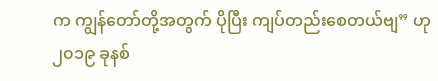က ကျွန်တော်တို့အတွက် ပိုပြီး ကျပ်တည်းစေတယ်ဗျ” ဟု ၂၀၁၉ ခုနစ်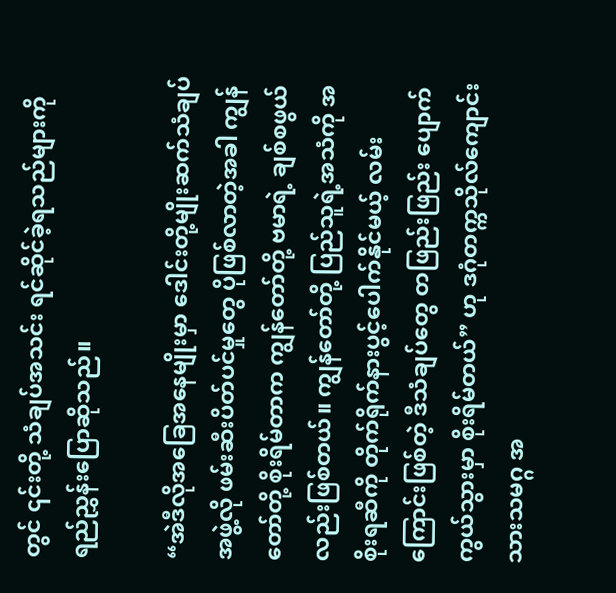တွင် ၎င်းတို့ သံချပ်အသင်း ရင်ဆိုင်ခဲ့ရသည်များကို ရည်ညွှန်းပြောဆိုသည်။

“အဲဒီလိုအခြေအနေမျိုးမှာ ဒေါင်းတို့မျိုးဆက်သံချပ်အဖွဲ့လို ဖမ်းဆီးပိတ်ပင်မှုတွေ ပိုဖြစ်လာတဲ့အခါ ကျွန်တော်တို့ စိုးရိမ်တာက ကျွန်တော်တို့ ဗမာရဲ့ ချစ်စဖွယ်လည်းဖြစ်တယ်။ ကျွန်တော်တို့ ပြည်သူရဲ့အသံကို အစိုးရဆီကို တိုက်ရိုက်နားပွင့်ပေါက်နိုင်မယ့် လမ်းကြောင်းဖြစ်တဲ့ ဒီသံချပ်တွေ တဖြည်းဖြည်း ပျောက်ကွယ်သွားမှာ စိုးရိမ်တယ်” ဟု ဒဂုံတက္ကသိုလ်ကျောင်းသားသမဂ္ဂ အ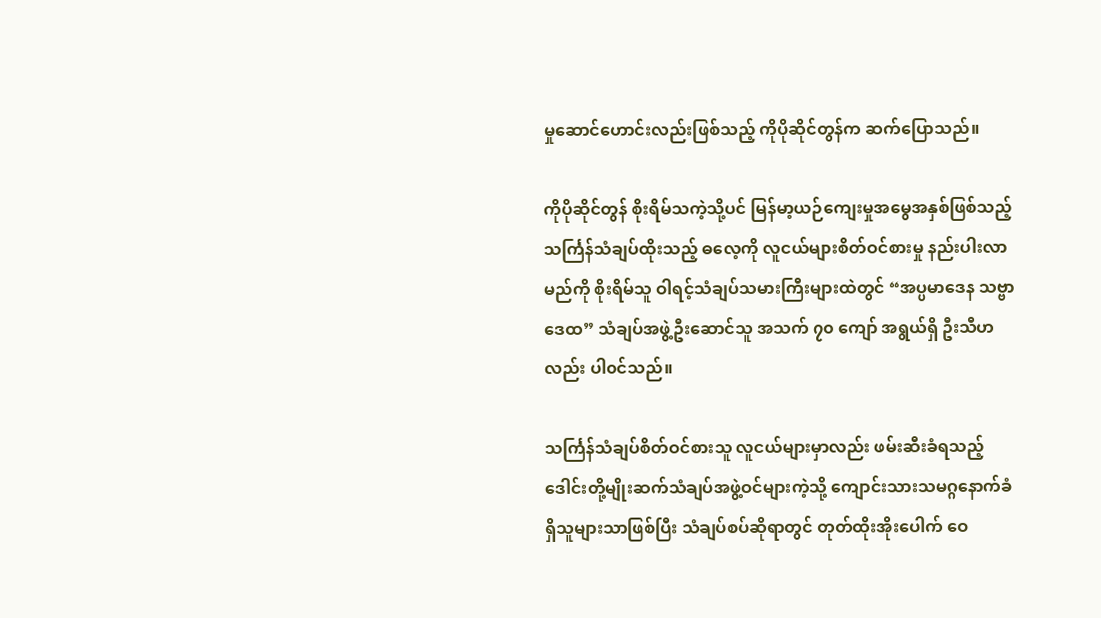မှုဆောင်ဟောင်းလည်းဖြစ်သည့် ကိုပိုဆိုင်တွန်က ဆက်ပြောသည်။

ကိုပိုဆိုင်တွန် စိုးရိမ်သကဲ့သို့ပင် မြန်မာ့ယဉ်ကျေးမှုအမွေအနှစ်ဖြစ်သည့် သင်္ကြန်သံချပ်ထိုးသည့် ဓလေ့ကို လူငယ်များစိတ်ဝင်စားမှု နည်းပါးလာမည်ကို စိုးရိမ်သူ ဝါရင့်သံချပ်သမားကြီးများထဲတွင် “အပ္ပမာဒေန သဗ္ဗာဒေထ” သံချပ်အဖွဲ့ဦးဆောင်သူ အသက် ၇၀ ကျော် အရွယ်ရှိ ဦးသီဟလည်း ပါ၀င်သည်။

သင်္ကြန်သံချပ်စိတ်ဝင်စားသူ လူငယ်များမှာလည်း ဖမ်းဆီးခံရသည့် ဒေါင်းတို့မျိုးဆက်သံချပ်အဖွဲ့ဝင်များကဲ့သို့ ကျောင်းသားသမဂ္ဂနောက်ခံရှိသူများသာဖြစ်ပြီး သံချပ်စပ်ဆိုရာတွင် တုတ်ထိုးအိုးပေါက် ဝေ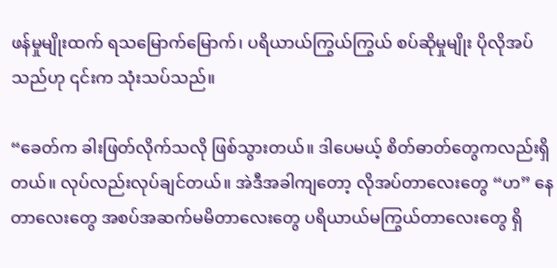ဖန်မှုမျိုးထက် ရသမြောက်မြောက်၊ ပရိယာယ်ကြွယ်ကြွယ် စပ်ဆိုမှုမျိုး ပိုလိုအပ်သည်ဟု ၎င်းက သုံးသပ်သည်။

“ခေတ်က ခါးဖြတ်လိုက်သလို ဖြစ်သွားတယ်။ ဒါပေမယ့် စိတ်ဓာတ်တွေကလည်းရှိတယ်။ လုပ်လည်းလုပ်ချင်တယ်။ အဲဒီအခါကျတော့ လိုအပ်တာလေးတွေ “ဟ” နေတာလေးတွေ အစပ်အဆက်မမိတာလေးတွေ ပရိယာယ်မကြွယ်တာလေးတွေ ရှိ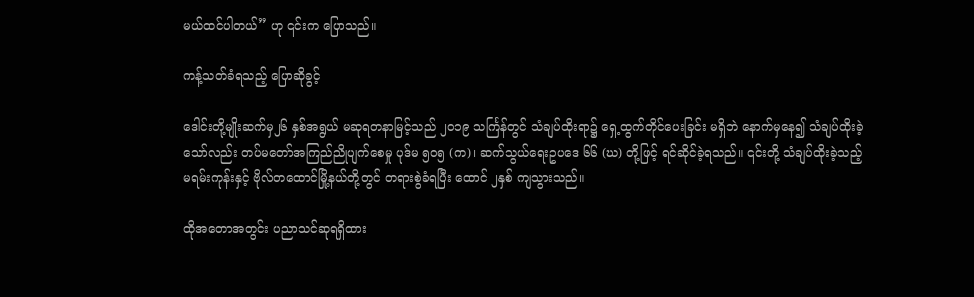မယ်ထင်ပါတယ်” ဟု ၎င်းက ပြောသည်။

ကန့်သတ်ခံရသည့် ပြောဆိုခွင့်

ဒေါင်းတို့မျိုးဆက်မှ၂၆ နှစ်အရွယ် မဆုရတနာမြင့်သည် ၂၀၁၉ သင်္ကြန်တွင် သံချပ်ထိုးရာ၌ ရှေ့ထွက်တိုင်ပေးခြင်း မရှိဘဲ နောက်မှနေ၍ သံချပ်ထိုးခဲ့သော်လည်း တပ်မတော်အကြည်ညိုပျက်စေမှု ပုဒ်မ ၅၀၅ (က)၊ ဆက်သွယ်ရေးဥပဒေ ၆၆ (ဃ) တို့ဖြင့် ရင်ဆိုင်ခဲ့ရသည်။ ၎င်းတို့ သံချပ်ထိုးခဲ့သည့် မရမ်းကုန်းနှင့် ဗိုလ်တထောင်မြို့နယ်တို့တွင် တရားစွဲခံရပြီး ထောင် ၂နှစ် ကျသွားသည်။

ထိုအတောအတွင်း ပညာသင်ဆုရရှိထား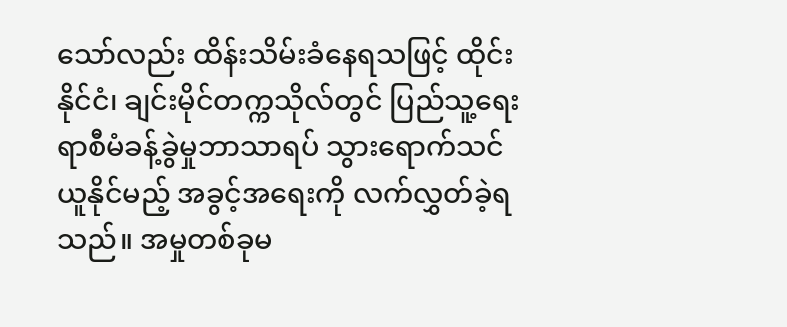သော်လည်း ထိန်းသိမ်းခံနေရသဖြင့် ထိုင်းနိုင်ငံ၊ ချင်းမိုင်တက္ကသိုလ်တွင် ပြည်သူ့ရေးရာစီမံခန့်ခွဲမှုဘာသာရပ် သွားရောက်သင်ယူနိုင်မည့် အခွင့်အရေးကို လက်လွှတ်ခဲ့ရသည်။ အမှုတစ်ခုမ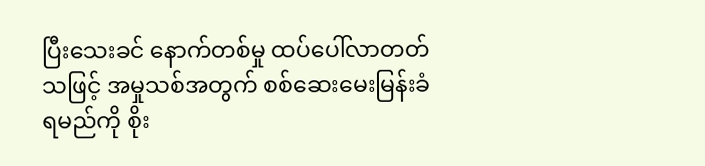ပြီးသေးခင် နောက်တစ်မှု ထပ်ပေါ်လာတတ်သဖြင့် အမှုသစ်အတွက် စစ်ဆေးမေးမြန်းခံရမည်ကို စိုး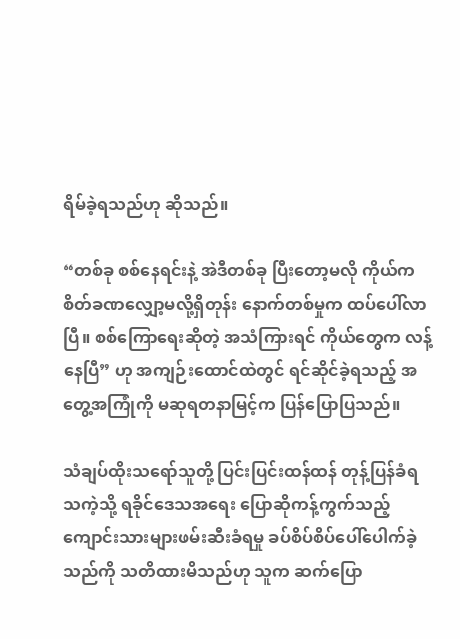ရိမ်ခဲ့ရသည်ဟု ဆိုသည်။

“တစ်ခု စစ်နေရင်းနဲ့ အဲဒီတစ်ခု ပြီးတော့မလို ကိုယ်က စိတ်ခဏလျှော့မလို့ရှိတုန်း နောက်တစ်မှုက ထပ်ပေါ်လာပြီ။ စစ်ကြောရေးဆိုတဲ့ အသံကြားရင် ကိုယ်တွေက လန့်နေပြီ” ဟု အကျဉ်းထောင်ထဲတွင် ရင်ဆိုင်ခဲ့ရသည့် အတွေ့အကြုံကို မဆုရတနာမြင့်က ပြန်ပြောပြသည်။

သံချပ်ထိုးသရော်သူတို့ ပြင်းပြင်းထန်ထန် တုန့်ပြန်ခံရသကဲ့သို့ ရခိုင်ဒေသအရေး ပြောဆိုကန့်ကွက်သည့် ကျောင်းသားများဖမ်းဆီးခံရမှု ခပ်စိပ်စိပ်ပေါ်ပေါက်ခဲ့သည်ကို သတိထားမိသည်ဟု သူက ဆက်ပြော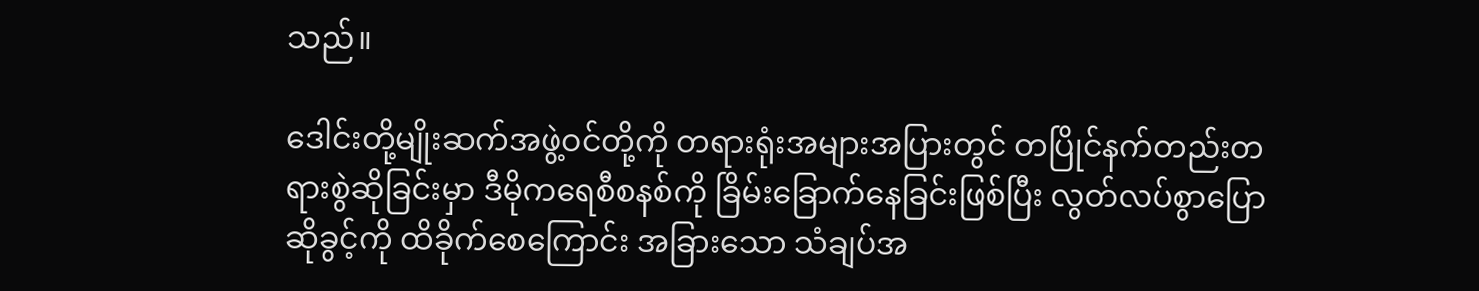သည်။

ဒေါင်းတို့မျိုးဆက်အဖွဲ့ဝင်တို့ကို တရားရုံးအများအပြားတွင် တပြိုင်နက်တည်းတရားစွဲဆိုခြင်းမှာ ဒီမိုကရေစီစနစ်ကို ခြိမ်းခြောက်နေခြင်းဖြစ်ပြီး လွတ်လပ်စွာပြောဆိုခွင့်ကို ထိခိုက်စေကြောင်း အခြားသော သံချပ်အ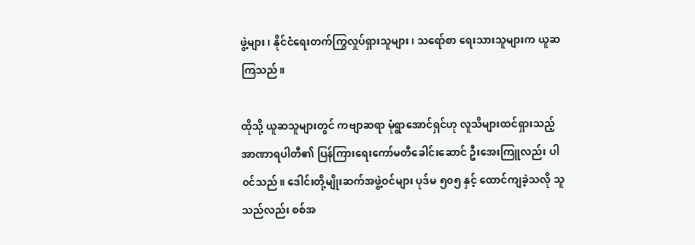ဖွဲ့များ၊ နိုင်ငံရေးတက်ကြွလှုပ်ရှားသူများ၊ သရော်စာ ရေးသားသူများက ယူဆကြသည်။

ထိုသို့ ယူဆသူများတွင် ကဗျာဆရာ မုံရွာအောင်ရှင်ဟု လူသိများထင်ရှားသည့် အာဏာရပါတီ၏ ပြန်ကြားရေးကော်မတီခေါင်းဆောင် ဦးအေးကြူလည်း ပါ၀င်သည်။ ဒေါင်းတို့မျိုးဆက်အဖွဲ့ဝင်များ ပုဒ်မ ၅၀၅ နှင့် ထောင်ကျခဲ့သလို သူသည်လည်း စစ်အ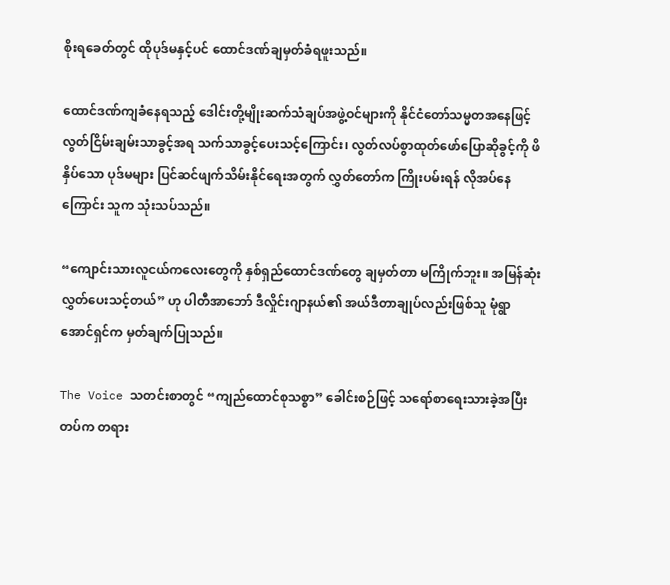စိုးရခေတ်တွင် ထိုပုဒ်မနှင့်ပင် ထောင်ဒဏ်ချမှတ်ခံရဖူးသည်။

ထောင်ဒဏ်ကျခံနေရသည့် ဒေါင်းတို့မျိုးဆက်သံချပ်အဖွဲ့ဝင်များကို နိုင်ငံတော်သမ္မတအနေဖြင့် လွတ်ငြိမ်းချမ်းသာခွင့်အရ သက်သာခွင့်ပေးသင့်ကြောင်း၊ လွတ်လပ်စွာထုတ်ဖော်ပြောဆိုခွင့်ကို ဖိနှိပ်သော ပုဒ်မများ ပြင်ဆင်ဖျက်သိမ်းနိုင်ရေးအတွက် လွှတ်တော်က ကြိုးပမ်းရန် လိုအပ်နေကြောင်း သူက သုံးသပ်သည်။

“ကျောင်းသားလူငယ်ကလေးတွေကို နှစ်ရှည်ထောင်ဒဏ်တွေ ချမှတ်တာ မကြိုက်ဘူး။ အမြန်ဆုံးလွှတ်ပေးသင့်တယ်” ဟု ပါတီအာဘော် ဒီလှိုင်းဂျာနယ်၏ အယ်ဒီတာချုပ်လည်းဖြစ်သူ မုံရွာအောင်ရှင်က မှတ်ချက်ပြုသည်။

The Voice သတင်းစာတွင် “ကျည်ထောင်စုသစ္စာ” ခေါင်းစဉ်ဖြင့် သရော်စာရေးသားခဲ့အပြီး တပ်က တရား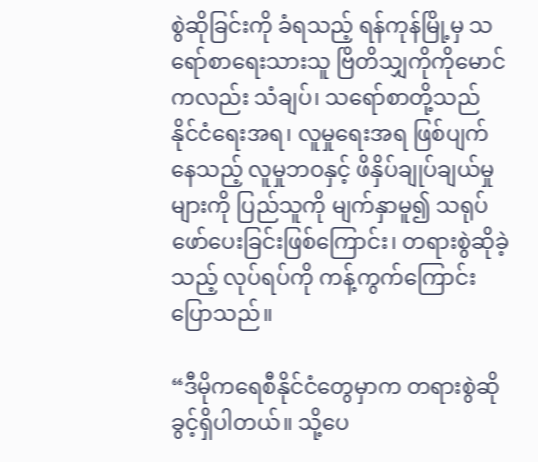စွဲဆိုခြင်းကို ခံရသည့် ရန်ကုန်မြို့မှ သရော်စာရေးသားသူ ဗြိတိသျှကိုကိုမောင်ကလည်း သံချပ်၊ သရော်စာတို့သည် နိုင်ငံရေးအရ၊ လူမှုရေးအရ ဖြစ်ပျက်နေသည့် လူမှုဘဝနှင့် ဖိနှိပ်ချုပ်ချယ်မှုများကို ပြည်သူကို မျက်နှာမူ၍ သရုပ်ဖော်ပေးခြင်းဖြစ်ကြောင်း၊ တရားစွဲဆိုခဲ့သည့် လုပ်ရပ်ကို ကန့်ကွက်ကြောင်း ပြောသည်။

“ဒီမိုကရေစီနိုင်ငံတွေမှာက တရားစွဲဆိုခွင့်ရှိပါတယ်။ သို့ပေ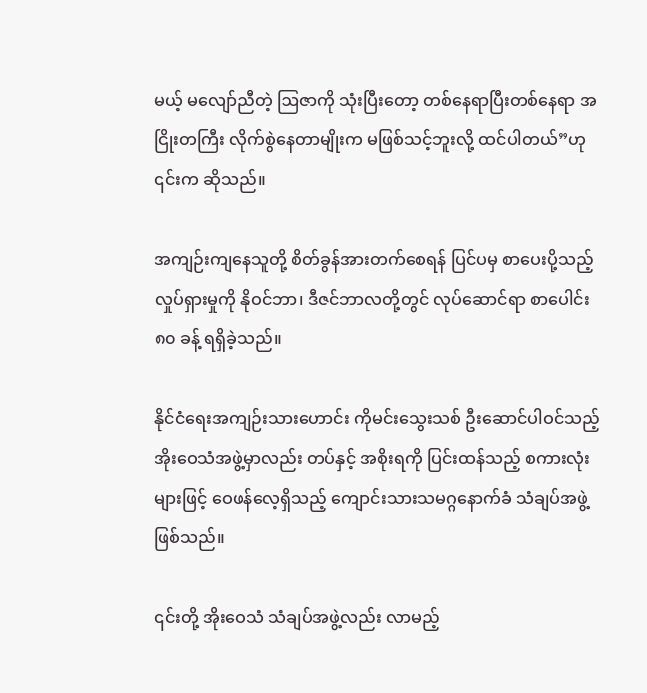မယ့် မလျော်ညီတဲ့ ဩဇာကို သုံးပြီးတော့ တစ်နေရာပြီးတစ်နေရာ အငြိုးတကြီး လိုက်စွဲနေတာမျိုးက မဖြစ်သင့်ဘူးလို့ ထင်ပါတယ်”ဟု ၎င်းက ဆိုသည်။

အကျဉ်းကျနေသူတို့ စိတ်ခွန်အားတက်စေရန် ပြင်ပမှ စာပေးပို့သည့် လှုပ်ရှားမှုကို နိုဝင်ဘာ၊ ဒီဇင်ဘာလတို့တွင် လုပ်ဆောင်ရာ စာပေါင်း ၈၀ ခန့် ရရှိခဲ့သည်။

နိုင်ငံရေးအကျဉ်းသားဟောင်း ကိုမင်းသွေးသစ် ဦးဆောင်ပါဝင်သည့် အိုးဝေသံအဖွဲ့မှာလည်း တပ်နှင့် အစိုးရကို ပြင်းထန်သည့် စကားလုံးများဖြင့် ဝေဖန်လေ့ရှိသည့် ကျောင်းသားသမဂ္ဂနောက်ခံ သံချပ်အဖွဲ့ဖြစ်သည်။

၎င်းတို့ အိုးဝေသံ သံချပ်အဖွဲ့လည်း လာမည့်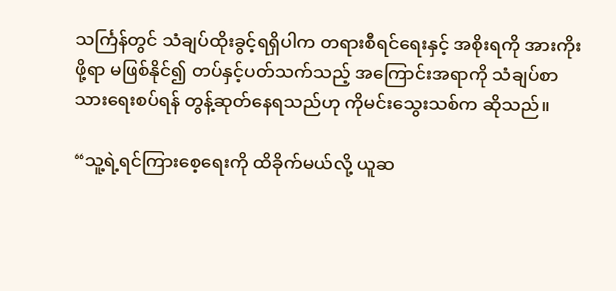သင်္ကြန်တွင် သံချပ်ထိုးခွင့်ရရှိပါက တရားစီရင်ရေးနှင့် အစိုးရကို အားကိုးဖို့ရာ မဖြစ်နိုင်၍ တပ်နှင့်ပတ်သက်သည့် အကြောင်းအရာကို သံချပ်စာသားရေးစပ်ရန် တွန့်ဆုတ်နေရသည်ဟု ကိုမင်းသွေးသစ်က ဆိုသည်။

“သူ့ရဲ့ရင်ကြားစေ့ရေးကို ထိခိုက်မယ်လို့ ယူဆ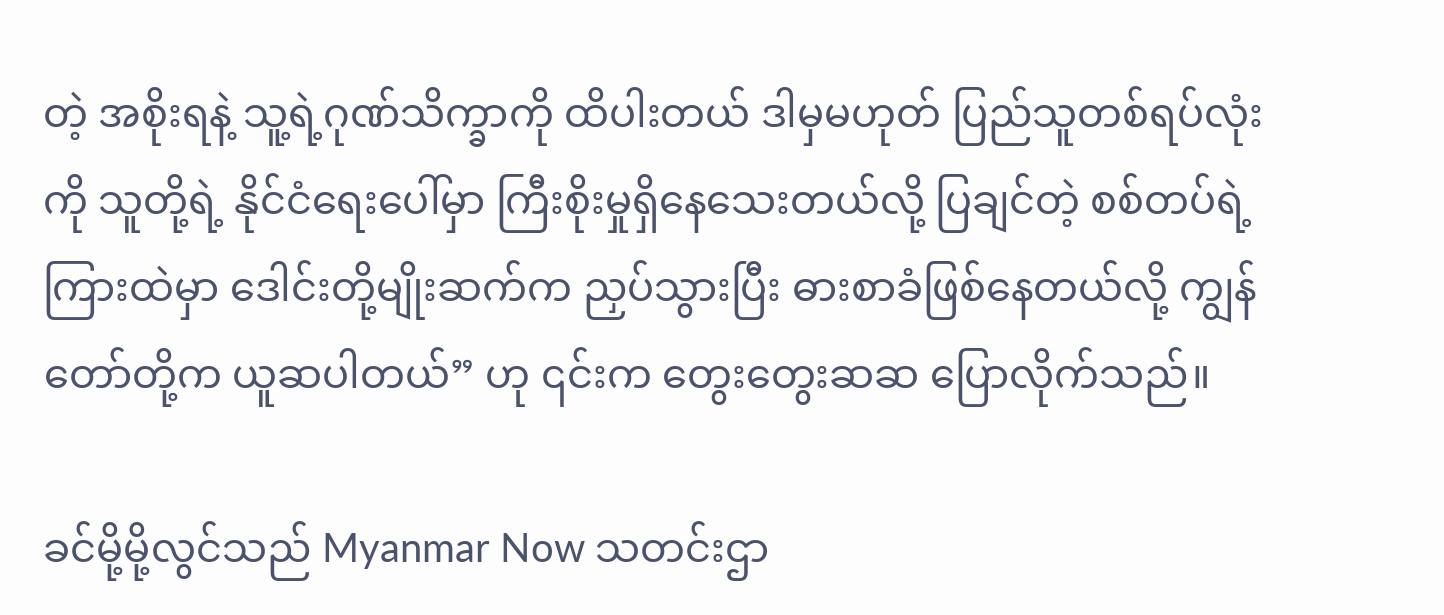တဲ့ အစိုးရနဲ့ သူ့ရဲ့ဂုဏ်သိက္ခာကို ထိပါးတယ် ဒါမှမဟုတ် ပြည်သူတစ်ရပ်လုံးကို သူတို့ရဲ့ နိုင်ငံရေးပေါ်မှာ ကြီးစိုးမှုရှိနေသေးတယ်လို့ ပြချင်တဲ့ စစ်တပ်ရဲ့ ကြားထဲမှာ ဒေါင်းတို့မျိုးဆက်က ညှပ်သွားပြီး ဓားစာခံဖြစ်နေတယ်လို့ ကျွန်တော်တို့က ယူဆပါတယ်” ဟု ၎င်းက တွေးတွေးဆဆ ပြောလိုက်သည်။

ခင်မို့မို့လွင်သည် Myanmar Now သတင်းဌာ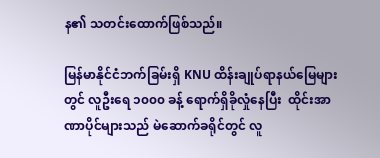န၏ သတင်းထောက်ဖြစ်သည်။

မြန်မာနိုင်ငံဘက်ခြမ်းရှိ KNU ထိန်းချုပ်ရာနယ်မြေများတွင် လူဦးရေ ၁၀၀၀ ခန့် ရောက်ရှိခိုလှုံနေပြီး  ထိုင်းအာဏာပိုင်များသည် မဲဆောက်ခရိုင်တွင် လူ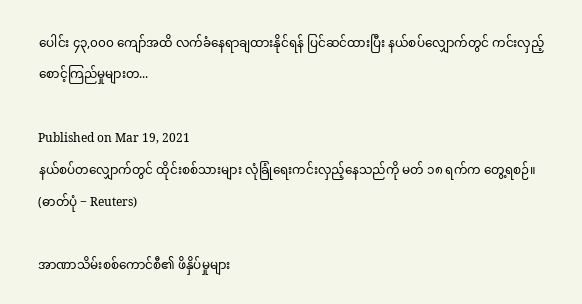ပေါင်း ၄၃,၀၀၀ ကျော်အထိ လက်ခံနေရာချထားနိုင်ရန် ပြင်ဆင်ထားပြီး နယ်စပ်လျှောက်တွင် ကင်းလှည့်စောင့်ကြည်မှုများတ...

Published on Mar 19, 2021
နယ်စပ်တလျှောက်တွင် ထိုင်းစစ်သားများ လုံခြုံရေးကင်းလှည့်နေသည်ကို မတ် ၁၈ ရက်က တွေ့ရစဉ်။  (ဓာတ်ပုံ − Reuters)

အာဏာသိမ်းစစ်ကောင်စီ၏ ဖိနှိပ်မှုများ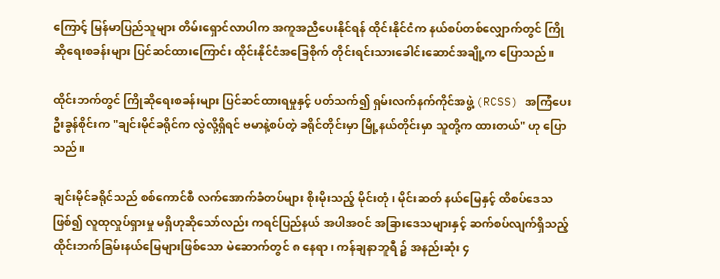ကြောင့် မြန်မာပြည်သူများ တိမ်းရှောင်လာပါက အကူအညီပေးနိုင်ရန် ထိုင်းနိုင်ငံက နယ်စပ်တစ်လျှောက်တွင် ကြိုဆိုရေးစခန်းများ ပြင်ဆင်ထားကြောင်း ထိုင်းနိုင်ငံအခြေစိုက် တိုင်းရင်းသားခေါင်းဆောင်အချို့က ပြောသည်။

ထိုင်းဘက်တွင် ကြိုဆိုရေးစခန်းများ ပြင်ဆင်ထားရမှုနှင့် ပတ်သက်၍ ရှမ်းလက်နက်ကိုင်အဖွဲ့ (RCSS) အကြံပေး ဦးခွန်စိုင်းက "ချင်းမိုင်ခရိုင်က လွဲလို့ရှိရင် ဗမာနဲ့စပ်တဲ့ ခရိုင်တိုင်းမှာ မြို့နယ်တိုင်းမှာ သူတို့က ထားတယ်" ဟု ပြောသည်။

ချင်းမိုင်ခရိုင်သည် စစ်ကောင်စီ လက်အောက်ခံတပ်များ စိုးမိုးသည့် မိုင်းတုံ၊ မိုင်းဆတ် နယ်မြေနှင့် ထိစပ်ဒေသဖြစ်၍ လူထုလှုပ်ရှားမှု မရှိဟုဆိုသော်လည်း ကရင်ပြည်နယ် အပါအဝင် အခြားဒေသများနှင့် ဆက်စပ်လျက်ရှိသည့် ထိုင်းဘက်ခြမ်းနယ်မြေများဖြစ်သော မဲ‌ဆောက်တွင် ၈ နေရာ၊ ကန်ချနာဘူရီ ၌ အနည်းဆုံး ၄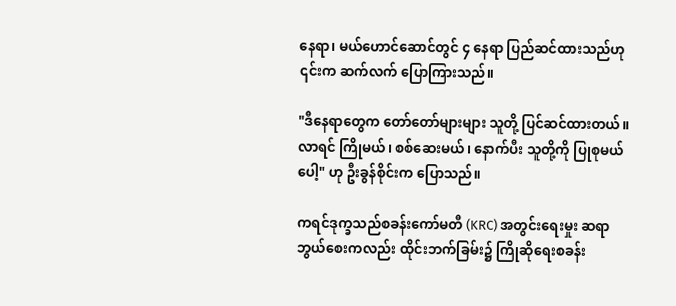နေရာ၊ မယ်ဟောင်ဆောင်တွင် ၄ နေရာ ပြည်ဆင်ထားသည်ဟု ၎င်းက ဆက်လက် ပြောကြားသည်။

"ဒီနေရာတွေက တော်တော်များများ သူတို့ ပြင်ဆင်ထားတယ်။ လာရင် ကြိုမယ်၊ စစ်ဆေးမယ်၊ နောက်ပီး သူတို့ကို ပြုစုမယ်ပေါ့" ဟု ဦးခွန်စိုင်းက ပြောသည်။

ကရင်ဒုက္ခသည်စခန်းကော်မတီ (KRC) အတွင်းရေးမှုး ဆရာဘွယ်စေးကလည်း ထိုင်းဘက်ခြမ်း၌ ကြိုဆိုရေးစခန်း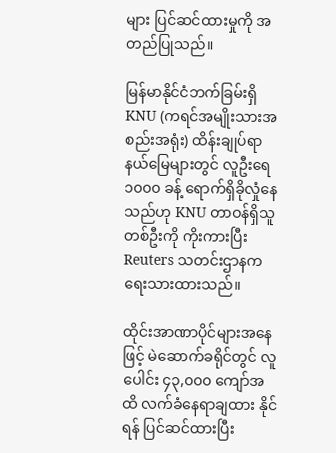များ ပြင်ဆင်ထားမှုကို အတည်ပြုသည်။

မြန်မာနိုင်ငံဘက်ခြမ်းရှိ KNU (ကရင်အမျိုးသားအစည်းအရုံး) ထိန်းချုပ်ရာ နယ်မြေများတွင် လူဦးရေ ၁၀၀၀ ခန့် ရောက်ရှိခိုလှုံနေသည်ဟု KNU တာဝန်ရှိသူတစ်ဦးကို ကိုးကားပြီး Reuters သတင်းဌာနက ရေးသားထားသည်။

ထိုင်းအာဏာပိုင်များအနေဖြင့် မဲဆောက်ခရိုင်တွင် လူပေါင်း ၄၃,၀၀၀ ကျော်အထိ လက်ခံနေရာချထား နိုင်ရန် ပြင်ဆင်ထားပြီး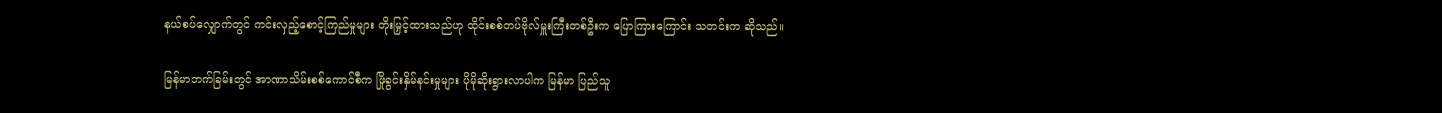နယ်စပ်လျှောက်တွင် ကင်းလှည့်စောင့်ကြည်မှုများ တိုးမြှင့်ထားသည်ဟု ထိုင်းစစ်တပ်ဗိုလ်မှူးကြီးတစ်ဦးက ပြောကြားကြောင်း သတင်းက ဆိုသည်။

မြန်မာဘက်ခြမ်းတွင် အာဏာသိမ်းစစ်ကောင်စီက ဖြိုခွင်းနှိမ်နင်းမှုများ ပိုမိုဆိုးရွားလာပါက မြန်မာ ပြည်သူ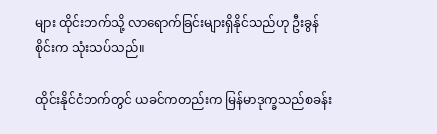များ ထိုင်းဘက်သို့ လာရောက်ခြင်းများရှိနိုင်သည်ဟု ဦးခွန်စိုင်းက သုံးသပ်သည်။

ထိုင်းနိုင်ငံဘက်တွင် ယခင်ကတည်းက မြန်မာဒုက္ခသည်စခန်း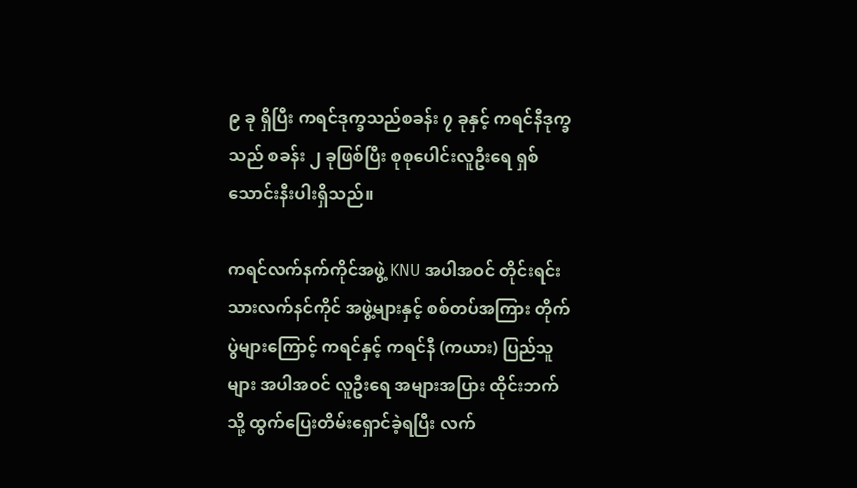၉ ခု ရှိပြီး ကရင်ဒုက္ခသည်စခန်း ၇ ခုနှင့် ကရင်နီဒုက္ခသည် စခန်း ၂ ခုဖြစ်ပြီး စုစုပေါင်းလူဦးရေ ရှစ်သောင်းနီးပါးရှိသည်။

ကရင်လက်နက်ကိုင်အဖွဲ့ KNU အပါအဝင် တိုင်းရင်းသားလက်နင်ကိုင် အဖွဲ့များနှင့် စစ်တပ်အကြား တိုက်ပွဲများကြောင့် ကရင်နှင့် ကရင်နီ (ကယား) ပြည်သူများ အပါအဝင် လူဦးရေ အများအပြား ထိုင်းဘက်သို့ ထွက်ပြေးတိမ်းရှောင်ခဲ့ရပြီး လက်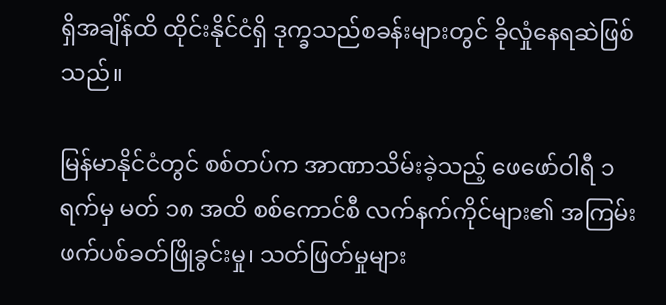ရှိအချိန်ထိ ထိုင်းနိုင်ငံရှိ ဒုက္ခသည်စခန်းများတွင် ခိုလှုံနေရဆဲဖြစ်သည်။

မြန်မာနိုင်ငံတွင် စစ်တပ်က အာဏာသိမ်းခဲ့သည့် ဖေဖော်ဝါရီ ၁ ရက်မှ မတ် ၁၈ အထိ စစ်ကောင်စီ လက်နက်ကိုင်များ၏ အကြမ်းဖက်ပစ်ခတ်ဖြိုခွင်းမှု၊ သတ်ဖြတ်မှုများ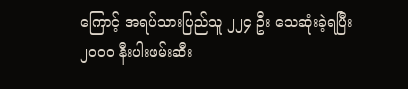ကြောင့် အရပ်သားပြည်သူ ၂၂၄ ဦး သေဆုံးခဲ့ရပြီး ၂၀၀၀ နီးပါးဖမ်းဆီး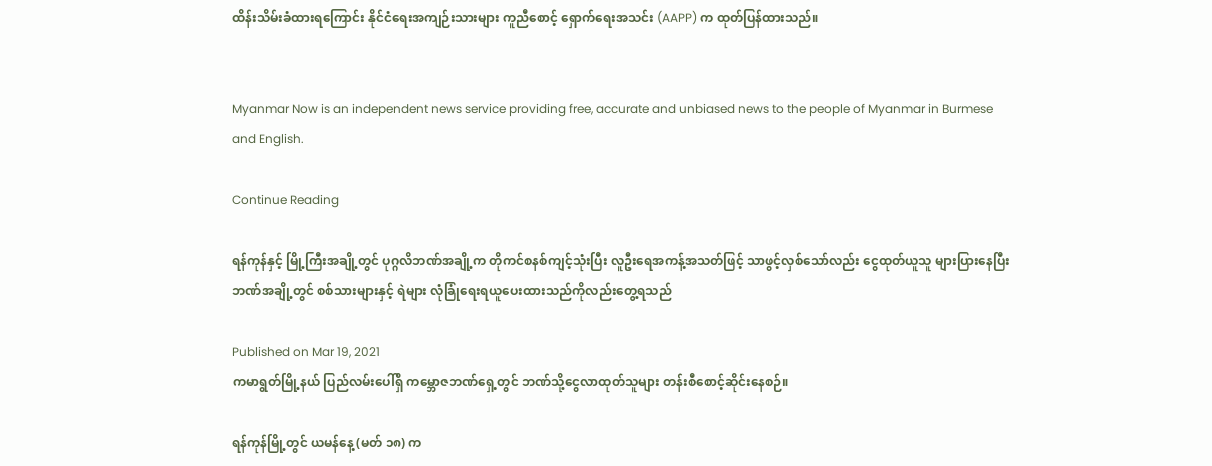ထိန်းသိမ်းခံထားရကြောင်း နိုင်ငံရေးအကျဉ်းသားများ ကူညီစောင့် ရှောက်ရေးအသင်း (AAPP) က ထုတ်ပြန်ထားသည်။


Myanmar Now is an independent news service providing free, accurate and unbiased news to the people of Myanmar in Burmese and English.

Continue Reading

ရန်ကုန်နှင့် မြို့ကြီးအချို့တွင် ပုဂ္ဂလိဘဏ်အချို့က တိုကင်စနစ်ကျင့်သုံးပြီး လူဦးရေအကန့်အသတ်ဖြင့် သာဖွင့်လှစ်သော်လည်း ငွေထုတ်ယူသူ များပြားနေပြီး ဘဏ်အချို့တွင် စစ်သားများနှင့် ရဲများ လုံခြုံရေးရယူပေးထားသည်ကိုလည်းတွေ့ရသည်

Published on Mar 19, 2021
ကမာရွတ်မြို့နယ် ပြည်လမ်းပေါ်ရှိ ကမ္ဘောဇဘဏ်ရှေ့တွင် ဘဏ်သို့ငွေလာထုတ်သူများ တန်းစီစောင့်ဆိုင်းနေစဉ်။

ရန်ကုန်မြို့တွင် ယမန်နေ့ (မတ် ၁၈) က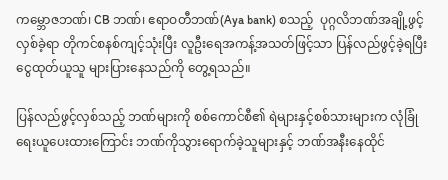ကမ္ဘောဇဘဏ်၊ CB ဘဏ်၊ ဧရာဝတီဘဏ်(Aya bank) စသည့်  ပုဂ္ဂလိဘဏ်အချို့ဖွင့်လှစ်ခဲ့ရာ တိုကင်စနစ်ကျင့်သုံးပြီး လူဦးရေအကန့်အသတ်ဖြင့်သာ ပြန်လည်ဖွင့်ခဲ့ရပြီး ငွေထုတ်ယူသူ များပြားနေသည်ကို တွေ့ရသည်။

ပြန်လည်ဖွင့်လှစ်သည့် ဘဏ်များကို စစ်ကောင်စီ၏ ရဲများနှင့်စစ်သားများက လုံခြုံရေးယူပေးထားကြောင်း ဘဏ်ကိုသွားရောက်ခဲ့သူများနှင့် ဘဏ်အနီးနေထိုင်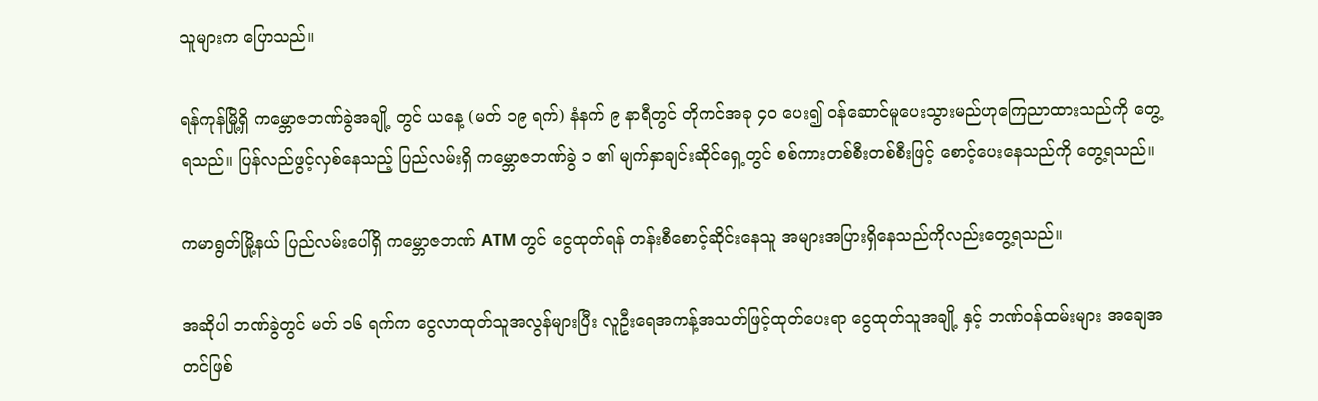သူများက ပြောသည်။

ရန်ကုန်မြို့ရှိ ကမ္ဘောဇဘဏ်ခွဲအချို့ တွင် ယနေ့ (မတ် ၁၉ ရက်) နံနက် ၉ နာရီတွင် တိုကင်အခု ၄၀ ပေး၍ ဝန်ဆောင်မူပေးသွားမည်ဟုကြေညာထားသည်ကို တွေ့ရသည်။ ပြန်လည်ဖွင့်လှစ်နေသည့် ပြည်လမ်းရှိ ကမ္ဘောဇဘဏ်ခွဲ ၁ ၏ မျက်နှာချင်းဆိုင်ရှေ့တွင် စစ်ကားတစ်စီးတစ်စီးဖြင့် စောင့်ပေးနေသည်ကို တွေ့ရသည်။

ကမာရွတ်မြို့နယ် ပြည်လမ်းပေါ်ရှိ ကမ္ဘောဇဘဏ် ATM တွင် ငွေထုတ်ရန် တန်းစီစောင့်ဆိုင်းနေသူ အများအပြားရှိနေသည်ကိုလည်းတွေ့ရသည်။

အဆိုပါ ဘဏ်ခွဲတွင် မတ် ၁၆ ရက်က ငွေလာထုတ်သူအလွန်များပြီး လူဦးရေအကန့်အသတ်ဖြင့်ထုတ်ပေးရာ ငွေထုတ်သူအချို့ နှင့် ဘဏ်ဝန်ထမ်းများ အချေအတင်ဖြစ်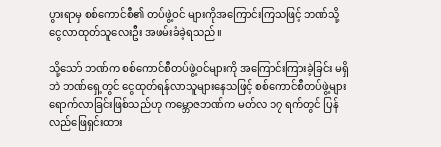ပွားရာမှ စစ်ကောင်စီ၏ တပ်ဖွဲ့ဝင် များကိုအကြောင်းကြသဖြင့် ဘဏ်သို့ငွေလာထုတ်သူလေးဦး အဖမ်းခံခဲ့ရသည်။

သို့သော် ဘဏ်က စစ်ကောင်စီတပ်ဖွဲ့ဝင်များကို အကြောင်းကြားခဲ့ခြင်း မရှိဘဲ ဘဏ်ရှေ့တွင် ငွေထုတ်ရန်လာသူများနေသဖြင့် စစ်ကောင်စီတပ်ဖွဲ့များ ရောက်လာခြင်းဖြစ်သည်ဟု ကမ္ဘောဇဘဏ်က မတ်လ ၁၇ ရက်တွင် ပြန်လည်ဖြေရှင်းထား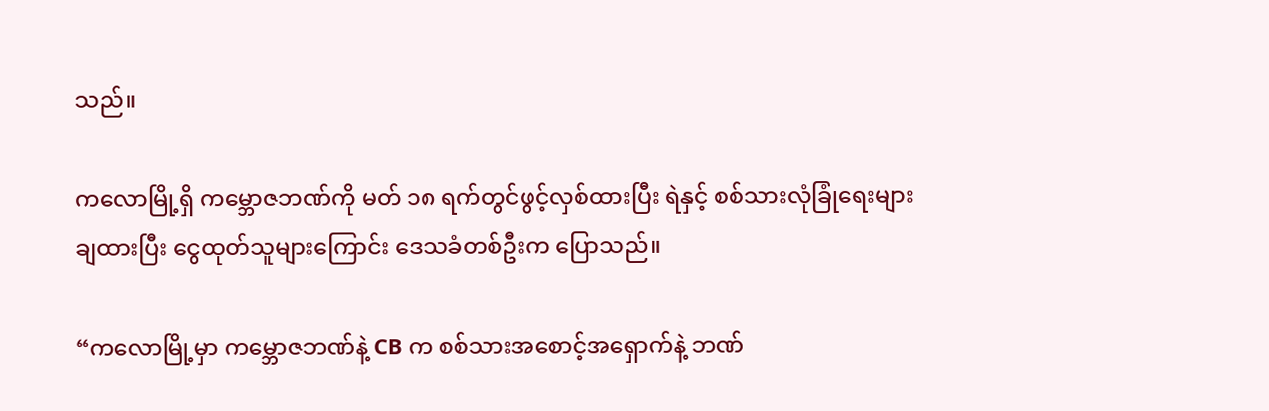သည်။

ကလောမြို့ရှိ ကမ္ဘောဇဘဏ်ကို မတ် ၁၈ ရက်တွင်ဖွင့်လှစ်ထားပြီး ရဲနှင့် စစ်သားလုံခြုံရေးများချထားပြီး ငွေထုတ်သူများကြောင်း ဒေသခံတစ်ဦးက ပြောသည်။

“ကလောမြို့မှာ ကမ္ဘောဇဘဏ်နဲ့ CB က စစ်သားအစောင့်အရှောက်နဲ့ ဘဏ်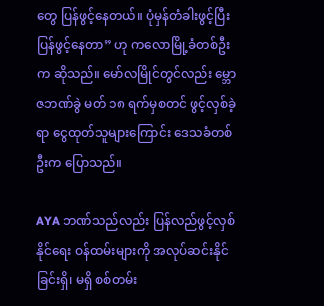တွေ ပြန်ဖွင့်နေတယ်။ ပုံမှန်တံခါးဖွင့်ပြီး ပြန်ဖွင့်နေတာ” ဟု ကလောမြို့ခံတစ်ဦးက ဆိုသည်။ မော်လမြိုင်တွင်လည်း မ္ဘောဇဘဏ်ခွဲ မတ် ၁၈ ရက်မှစတင် ဖွင့်လှစ်ခဲ့ရာ ငွေထုတ်သူများကြောင်း ဒေသခံတစ်ဦးက ပြောသည်။

AYA ဘဏ်သည်လည်း ပြန်လည်ဖွင့်လှစ်နိုင်ရေး ဝန်ထမ်းများကို အလုပ်ဆင်းနိုင်ခြင်းရှိ၊ မရှိ စစ်တမ်း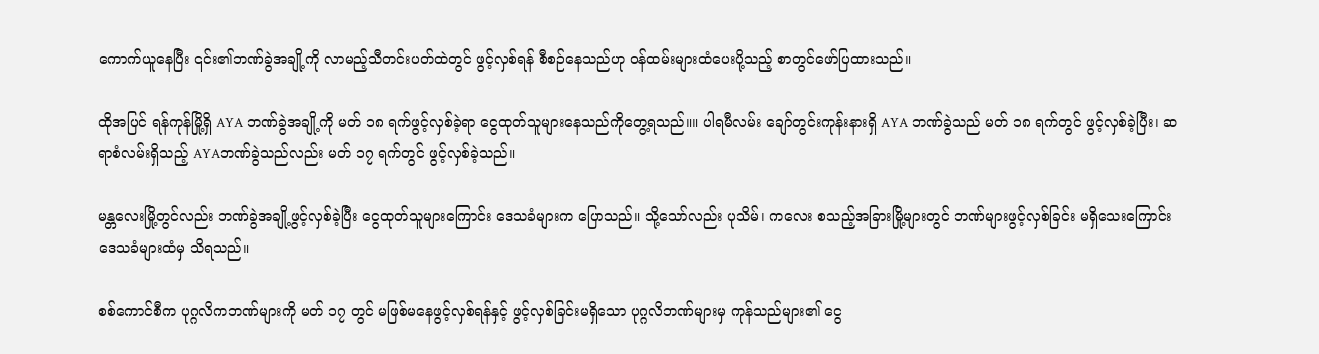ကောက်ယူနေပြီး ၎င်း၏ဘဏ်ခွဲအချို့ကို လာမည့်သီတင်းပတ်ထဲတွင် ဖွင့်လှစ်ရန် စီစဉ်နေသည်ဟု ဝန်ထမ်းများထံပေးပို့သည့် စာတွင်ဖော်ပြထားသည်။

ထိုအပြင် ရန်ကုန်မြို့ရှိ AYA ဘဏ်ခွဲအချို့ကို မတ် ၁၈ ရက်ဖွင့်လှစ်ခဲ့ရာ ငွေထုတ်သူများနေသည်ကိုတွေ့ရသည်။။ ပါရမီလမ်း ချော်တွင်းကုန်းနားရှိ AYA ဘဏ်ခွဲသည် မတ် ၁၈ ရက်တွင် ဖွင့်လှစ်ခဲ့ပြီး၊ ဆရာစံလမ်းရှိသည့် AYAဘဏ်ခွဲသည်လည်း မတ် ၁၇ ရက်တွင် ဖွင့်လှစ်ခဲ့သည်။

မန္တလေးမြို့တွင်လည်း ဘဏ်ခွဲအချို့ဖွင့်လှစ်ခဲ့ပြီး ငွေထုတ်သူများကြောင်း ဒေသခံများက ပြောသည်။ သို့သော်လည်း ပုသိမ်၊ ကလေး စသည့်အခြားမြို့များတွင် ဘဏ်များဖွင့်လှစ်ခြင်း မရှိသေးကြောင်း ဒေသခံများထံမှ သိရသည်။

စစ်ကောင်စီက ပုဂ္ဂလိကဘဏ်များကို မတ် ၁၇ တွင် မဖြစ်မနေဖွင့်လှစ်ရန်နှင့် ဖွင့်လှစ်ခြင်းမရှိသော ပုဂ္ဂလိဘဏ်များမှ ကုန်သည်များ၏ ငွေ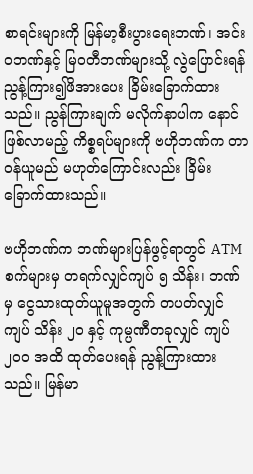စာရင်းများကို မြန်မာ့စီးပွားရေးဘဏ်၊ အင်းဝဘဏ်နှင့် မြဝတီဘဏ်များသို့ လွဲပြောင်းရန် ညွန့်ကြား၍ဖိအားပေး ခြိမ်းခြောက်ထားသည်။ ညွန်ကြားချက် မလိုက်နာပါက နောင်ဖြစ်လာမည့် ကိစ္စရပ်များကို ဗဟိုဘဏ်က တာဝန်ယူမည် မဟုတ်ကြောင်းလည်း ခြိမ်းခြောက်ထားသည်။

ဗဟိုဘဏ်က ဘဏ်များပြန်ဖွင့်ရာတွင် ATM စက်များမှ တရက်လျှင်ကျပ် ၅ သိန်း၊ ဘဏ်မှ ငွေသားထုတ်ယူမူအတွက် တပတ်လျှင်ကျပ် သိန်း ၂၀ နှင့် ကုမ္ပဏီတခုလျှင် ကျပ် ၂၀၀ အထိ ထုတ်ပေးရန် ညွန့်ကြားထားသည်။ မြန်မာ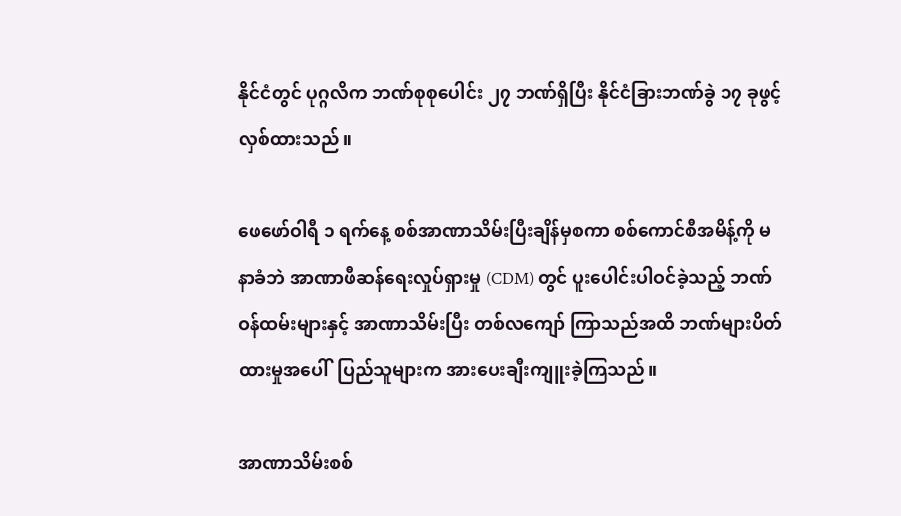နိုင်ငံတွင် ပုဂ္ဂလိက ဘဏ်စုစုပေါင်း ၂၇ ဘဏ်ရှိပြီး နိုင်ငံခြားဘဏ်ခွဲ ၁၇ ခုဖွင့်လှစ်ထားသည်။

ဖေဖော်ဝါရီ ၁ ရက်နေ့ စစ်အာဏာသိမ်းပြီးချိန်မှစကာ စစ်ကောင်စီအမိန့်ကို မနာခံဘဲ အာဏာဖီဆန်ရေးလှုပ်ရှားမှု (CDM) တွင် ပူးပေါင်းပါဝင်ခဲ့သည့် ဘဏ်ဝန်ထမ်းများနှင့် အာဏာသိမ်းပြီး တစ်လကျော် ကြာသည်အထိ ဘဏ်များပိတ်ထားမှုအပေါ်  ပြည်သူများက အားပေးချီးကျူးခဲ့ကြသည်။

အာဏာသိမ်းစစ်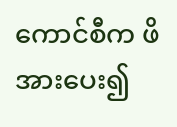ကောင်စီက ဖိအားပေး၍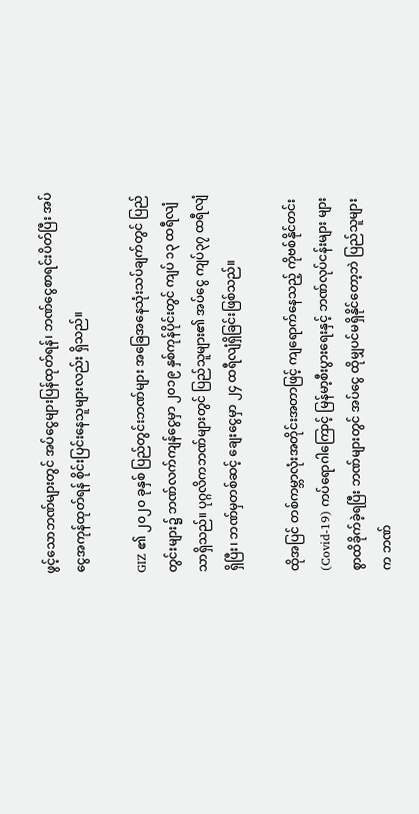ဖွင့်သောဘဏ်များတွင် အပ်ငွေများပြန်ထုတ်ရန်၊ ဘဏ်ငွေစာရင်းပိတ်ပြီး အပ်ငွေအကုန်ထုတ်ရန် စိုင်းပြင်းနေသူများလည်း ရှိသည်။

GIZ ၏ ၂၀၂၀ ခုနှစ် ပြည်တွင်းဘဏ်များ အခြေအနေသုံးသပ်ချက်တွင် ပြည်တွင်းများ၌ ဘဏ်လက်ကျန်ငွေမှာ ၂၀၁၉ နှစ်ကုန်ပိုင်းတွင် ကျပ် ၁၃ ထရီလျံသာရှိသည်။ ပုဂ္ဂလိကဘဏ်များတွင် ပြည်သူများ၏ အပ်ငွေ ကျပ်၃၇ ထရီလျံရှိပြီး၊ ဘဏ်မှတစ်ဆင့် ချေးငွေမှာ ၂၄ ထရီလျံရှိခြင်းဖြစ်သည်။

ထိုအပြင် တစ်ကမ္ဘာလုံးအတိုင်းအတာဖြင့် ကျရောက်နေသည့် ကိုဗစ်နိုင်တင်း (Covid-19) ကပ်ရောဂါကြောင့် မြန်မာ့စီးပွားရေးနှင့် ဘဏ်လုပ်ငန်းများ များစွာထိခိုက်ခဲ့ရပြီး ဘဏ်များတွင် အပ်ငွေ ထိုမျှပင်မရှိနိုင်တော့ဘဲ ပြည်သူများက ဘဏ်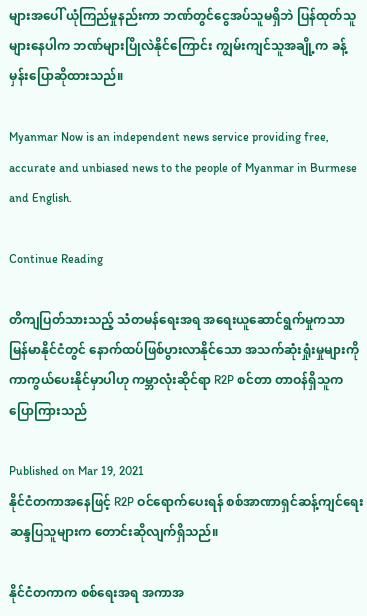များအပေါ် ယုံကြည်မှုနည်းကာ ဘဏ်တွင်ငွေအပ်သူမရှိဘဲ ပြန်ထုတ်သူများနေပါက ဘဏ်များပြိုလဲနိုင်ကြောင်း ကျွမ်းကျင်သူအချို့က ခန့်မှန်းပြောဆိုထားသည်။

Myanmar Now is an independent news service providing free, accurate and unbiased news to the people of Myanmar in Burmese and English.

Continue Reading

တိကျပြတ်သားသည့် သံတမန်ရေးအရ အရေးယူဆောင်ရွက်မှုကသာ မြန်မာနိုင်ငံတွင် နောက်ထပ်ဖြစ်ပွားလာနိုင်သော အသက်ဆုံးရှုံးမှုများကို ကာကွယ်ပေးနိုင်မှာပါဟု ကမ္ဘာလုံးဆိုင်ရာ R2P စင်တာ တာဝန်ရှိသူက ပြောကြားသည်

Published on Mar 19, 2021
နိုင်ငံတကာအနေဖြင့် R2P ဝင်ရောက်ပေးရန် စစ်အာဏာရှင်ဆန့်ကျင်ရေး ဆန္ဒပြသူများက တောင်းဆိုလျက်ရှိသည်။

နိုင်ငံတကာက စစ်ရေးအရ အကာအ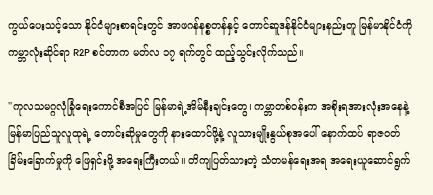ကွယ်ပေးသင့်သော နိုင်ငံများစာရင်းတွင် အာဖဂန်နစ္စတန်နှင့် တောင်ဆူဒန်နိုင်ငံများနည်းတူ မြန်မာနိုင်ငံကို ကမ္ဘာလုံးဆိုင်ရာ R2P စင်တာက မတ်လ ၁၇ ရက်တွင် ထည့်သွင်းလိုက်သည်။

''ကုလသမဂ္ဂလုံခြုံရေးကောင်စီအပြင် မြန်မာရဲ့အိမ်နီးချင်းတွေ၊ ကမ္ဘာတစ်ဝန်းက အစိုးရအားလုံးအနေနဲ့ မြန်မာပြည်သူလူထုရဲ့ တောင်းဆိုမှုတွေကို နားထောင်ဖို့နဲ့ လူသားမျိုးနွယ်စုအပေါ် နောက်ထပ် ရာဇဝတ်ခြိမ်းခြောက်မှုကို ဖြေရှင်းဖို့ အရေးကြီးတယ်။ တိကျပြတ်သားတဲ့ သံတမန်ရေးအရ အရေးယူဆောင်ရွက်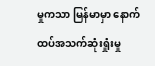မှုကသာ မြန်မာမှာ နောက်ထပ်အသက်ဆုံးရှုံးမှု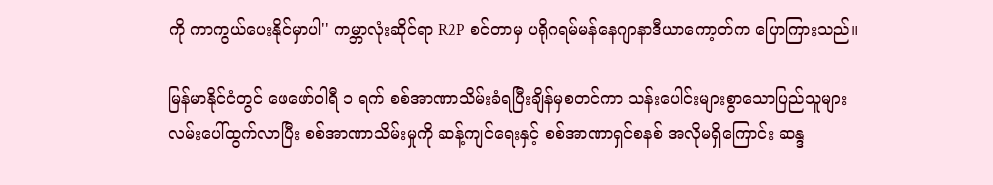ကို ကာကွယ်ပေးနိုင်မှာပါ'' ကမ္ဘာလုံးဆိုင်ရာ R2P စင်တာမှ ပရိုဂရမ်မန်နေဂျာနာဒီယာကော့တ်က ပြောကြားသည်။

မြန်မာနိုင်ငံတွင် ဖေဖော်ဝါရီ ၁ ရက် စစ်အာဏာသိမ်းခံရပြီးချိန်မှစတင်ကာ သန်းပေါင်းများစွာသောပြည်သူများ လမ်းပေါ်ထွက်လာပြီး စစ်အာဏာသိမ်းမှုကို ဆန့်ကျင်ရေးနှင့် စစ်အာဏာရှင်စနစ် အလိုမရှိကြောင်း ဆန္ဒ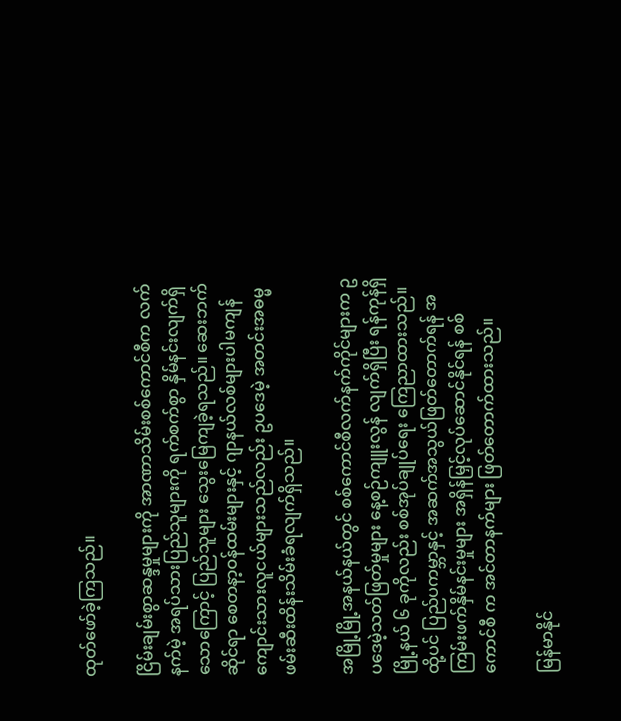ထုတ်ဖော်ခဲ့ကြသည်။

ငြိမ်းချမ်းစွာဆန္ဒမှုများကို အာဏာသိမ်းစစ်ကောင်စီက လက်နက်မဲ့ အရပ်သားပြည်သူများကို ရက်စက်စွာ နှိမ်နင်းလျက်ရှိသောကြောင့် ပြည်သူများ သွေးမြေကျခဲ့ရသည်။ ဆေးဘက်ဆိုင်ရာ စေတနာ့ဝန်ထမ်းများနှင့် ဂျာနယ်လစ်များပါမကျန် ကျောင်းသားလူငယ်များသည်လည်း ဥပဒေမဲ့ အတင်းအဓမ္မဖမ်းဆီးထိန်းသိမ်းခံရလျက်ရှိသည်။

အမြို့မြို့အနယ်နယ်တွင် စစ်ကောင်စီလက်နက်ကိုင်များက ဥပဒေမဲ့သတ်ဖြတ်မှုများ နေ့စဉ်ကျူးလွန် လျက်ရှိပြီး ရန်ကုန်ရှိ မြို့နယ် ၆ ခုကိုလည်း စစ်အုပ်ချုပ်ရေး ကြေညာထားသည်။ ထို့ပင် ပြည်ပကမ္ဘာနှင့် အဆက်အသွယ်ဖြတ်တောက်ရန် အကြမ်းဖက်နှိမ်နင်းမှုများ အရှိန်မြှင့်လုပ်ဆောင်နိုင်ရန် စစ်ကောင်စီ က အင်တာနက်များ ဖြတ်တောက်ထားသည်။

မြန်မာနိုင်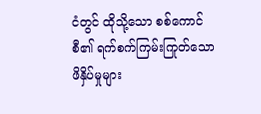ငံတွင် ထိုသို့သော စစ်ကောင်စီ၏ ရက်စက်ကြမ်းကြုတ်သော ဖိနှိပ်မှုများ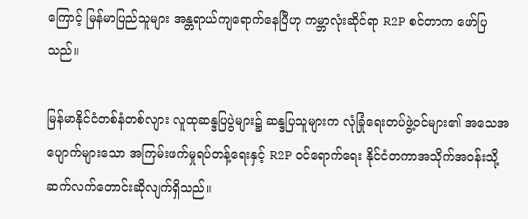ကြောင့် မြန်မာပြည်သူများ အန္တရာယ်ကျရောက်နေပြီဟု ကမ္ဘာလုံးဆိုင်ရာ R2P စင်တာက ဖော်ပြသည်။

မြန်မာနိုင်ငံတစ်နံတစ်လျား လူထုဆန္ဒပြပွဲများ၌ ဆန္ဒပြသူများက လုံခြုံရေးတပ်ဖွဲ့ဝင်များ၏ အသေအပျောက်များသော အကြမ်းဖက်မှုရပ်တန့်ရေးနှင့် R2P ဝင်ရောက်ရေး နိုင်ငံတကာအသိုက်အဝန်းသို့ ဆက်လက်တောင်းဆိုလျက်ရှိသည်။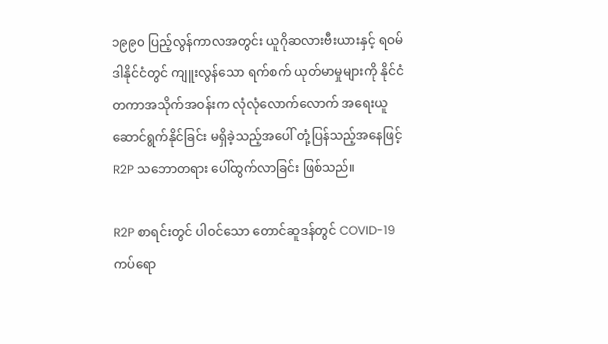၁၉၉၀ ပြည့်လွန်ကာလအတွင်း ယူဂိုဆလားဗီးယားနှင့် ရဝမ်ဒါနိုင်ငံတွင် ကျူးလွန်သော ရက်စက် ယုတ်မာမှုများကို နိုင်ငံတကာအသိုက်အဝန်းက လုံလုံလောက်လောက် အရေးယူ ဆောင်ရွက်နိုင်ခြင်း မရှိခဲ့သည့်အပေါ် တုံ့ပြန်သည့်အနေဖြင့် R2P သဘောတရား ပေါ်ထွက်လာခြင်း ဖြစ်သည်။

R2P စာရင်းတွင် ပါဝင်သော တောင်ဆူဒန်တွင် COVID-19 ကပ်ရော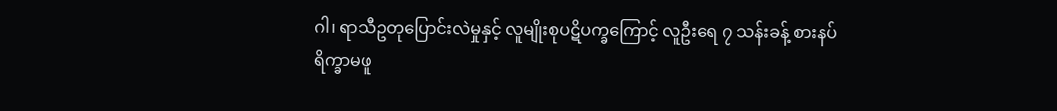ဂါ၊ ရာသီဥတုပြောင်းလဲမှုနှင့် လူမျိုးစုပဋိပက္ခကြောင့် လူဦးရေ ၇ သန်းခန့် စားနပ်ရိက္ခာမဖူ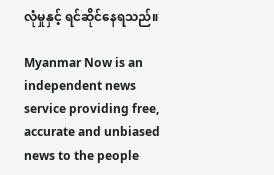လုံမှုနှင့် ရင်ဆိုင်နေရသည်။

Myanmar Now is an independent news service providing free, accurate and unbiased news to the people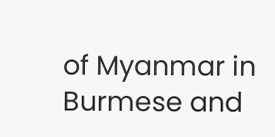of Myanmar in Burmese and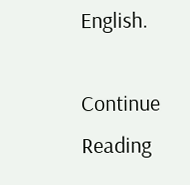English.

Continue Reading